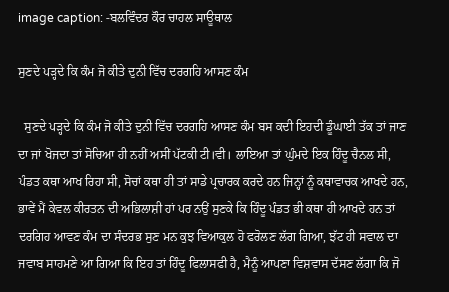image caption: -ਬਲਵਿੰਦਰ ਕੌਰ ਚਾਹਲ ਸਾਊਥਾਲ

ਸੁਣਦੇ ਪੜ੍ਹਦੇ ਕਿ ਕੰਮ ਜੋ ਕੀਤੇ ਦੁਨੀ ਵਿੱਚ ਦਰਗਹਿ ਆਸਣ ਕੰਮ

  ਸੁਣਦੇ ਪੜ੍ਹਦੇ ਕਿ ਕੰਮ ਜੋ ਕੀਤੇ ਦੁਨੀ ਵਿੱਚ ਦਰਗਹਿ ਆਸਣ ਕੰਮ ਬਸ ਕਦੀ ਇਹਦੀ ਡੂੰਘਾਈ ਤੱਕ ਤਾਂ ਜਾਣ ਦਾ ਜਾਂ ਖੋਜਦਾ ਤਾਂ ਸੋਚਿਆ ਹੀ ਨਹੀਂ ਅਸੀਂ ਪੱਟਕੀ ਟੀ।ਵੀ। ਲਾਇਆ ਤਾਂ ਘੁੰਮਦੇ ਇਕ ਹਿੰਦੂ ਚੈਨਲ ਸੀ, ਪੰਡਤ ਕਥਾ ਆਖ ਰਿਹਾ ਸੀ, ਸੋਚਾਂ ਕਥਾ ਹੀ ਤਾਂ ਸਾਡੇ ਪ੍ਰਚਾਰਕ ਕਰਦੇ ਹਨ ਜਿਨ੍ਹਾਂ ਨੂੰ ਕਥਾਵਾਚਕ ਆਖਦੇ ਹਨ, ਭਾਵੇਂ ਮੈਂ ਕੇਵਲ ਕੀਰਤਨ ਦੀ ਅਭਿਲਾਸ਼ੀ ਹਾਂ ਪਰ ਨਉਂ ਸੁਣਕੇ ਕਿ ਹਿੰਦੂ ਪੰਡਤ ਭੀ ਕਥਾ ਹੀ ਆਖਦੇ ਹਨ ਤਾਂ ਦਰਗਿਹ ਆਵਣ ਕੰਮ ਦਾ ਸੰਦਰਭ ਸੁਣ ਮਨ ਕੁਝ ਵਿਆਕੁਲ ਹੋ ਫਰੋਲਣ ਲੱਗ ਗਿਆ, ਝੱਟ ਹੀ ਸਵਾਲ ਦਾ ਜਵਾਬ ਸਾਹਮਣੇ ਆ ਗਿਆ ਕਿ ਇਹ ਤਾਂ ਹਿੰਦੂ ਫਿਲਾਸਫੀ ਹੈ, ਮੈਨੂੰ ਆਪਣਾ ਵਿਸ਼ਵਾਸ ਦੱਸਣ ਲੱਗਾ ਕਿ ਜੋ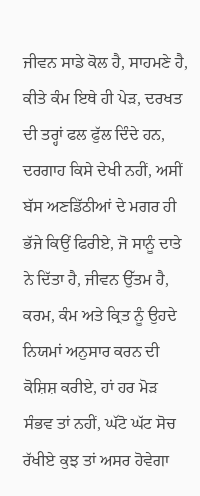ਜੀਵਨ ਸਾਡੇ ਕੋਲ ਹੈ, ਸਾਹਮਣੇ ਹੈ, ਕੀਤੇ ਕੰਮ ਇਥੇ ਹੀ ਪੇੜ, ਦਰਖਤ ਦੀ ਤਰ੍ਹਾਂ ਫਲ ਫੁੱਲ ਦਿੰਦੇ ਹਨ, ਦਰਗਾਹ ਕਿਸੇ ਦੇਖੀ ਨਹੀਂ, ਅਸੀਂ ਬੱਸ ਅਣਡਿੱਠੀਆਂ ਦੇ ਮਗਰ ਹੀ ਭੱਜੇ ਕਿਉਂ ਫਿਰੀਏ, ਜੋ ਸਾਨੂੰ ਦਾਤੇ ਨੇ ਦਿੱਤਾ ਹੈ, ਜੀਵਨ ਉੱਤਮ ਹੈ, ਕਰਮ, ਕੰਮ ਅਤੇ ਕ੍ਰਿਤ ਨੂੰ ਉਹਦੇ ਨਿਯਮਾਂ ਅਨੁਸਾਰ ਕਰਨ ਦੀ ਕੋਸ਼ਿਸ਼ ਕਰੀਏ, ਹਾਂ ਹਰ ਮੋੜ ਸੰਭਵ ਤਾਂ ਨਹੀਂ, ਘੱਟੋ ਘੱਟ ਸੋਚ ਰੱਖੀਏ ਕੁਝ ਤਾਂ ਅਸਰ ਹੋਵੇਗਾ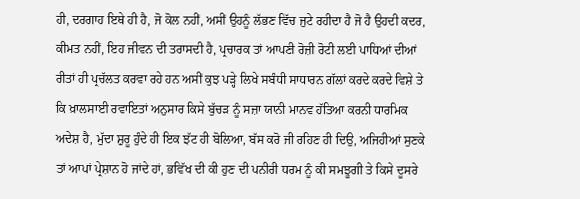ਹੀ, ਦਰਗਾਹ ਇਥੇ ਹੀ ਹੈ, ਜੋ ਕੋਲ ਨਹੀਂ, ਅਸੀਂ ਉਹਨੂੰ ਲੱਭਣ ਵਿੱਚ ਜੁਟੇ ਰਹੀਦਾ ਹੈ ਜੋ ਹੈ ਉਹਦੀ ਕਦਰ, ਕੀਮਤ ਨਹੀਂ, ਇਹ ਜੀਵਨ ਦੀ ਤਰਾਸਦੀ ਹੈ, ਪ੍ਰਚਾਰਕ ਤਾਂ ਆਪਣੀ ਰੋਜ਼ੀ ਰੋਟੀ ਲਈ ਪਾਧਿਆਂ ਦੀਆਂ ਰੀਤਾਂ ਹੀ ਪ੍ਰਚੱਲਤ ਕਰਵਾ ਰਹੇ ਹਨ ਅਸੀਂ ਕੁਝ ਪੜ੍ਹੇ ਲਿਖੇ ਸਬੰਧੀ ਸਾਧਾਰਨ ਗੱਲਾਂ ਕਰਦੇ ਕਰਦੇ ਵਿਸ਼ੇ ਤੇ ਕਿ ਖ਼ਾਲਸਾਈ ਰਵਾਇਤਾਂ ਅਨੁਸਾਰ ਕਿਸੇ ਬੁੱਚੜ ਨੂੰ ਸਜ਼ਾ ਯਾਨੀ ਮਾਨਵ ਹੱਤਿਆ ਕਰਨੀ ਧਾਰਮਿਕ ਅਦੇਸ਼ ਹੈ, ਮੁੱਦਾ ਸ਼ੁਰੂ ਹੁੰਦੇ ਹੀ ਇਕ ਝੱਟ ਹੀ ਬੋਲਿਆ, ਬੱਸ ਕਰੋ ਜੀ ਰਹਿਣ ਹੀ ਦਿਉ, ਅਜਿਹੀਆਂ ਸੁਣਕੇ ਤਾਂ ਆਪਾਂ ਪ੍ਰੇਸ਼ਾਨ ਹੋ ਜਾਂਦੇ ਹਾਂ, ਭਵਿੱਖ ਦੀ ਕੀ ਹੁਣ ਦੀ ਪਨੀਰੀ ਧਰਮ ਨੂੰ ਕੀ ਸਮਝੂਗੀ ਤੇ ਕਿਸੇ ਦੂਸਰੇ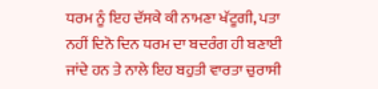ਧਰਮ ਨੂੰ ਇਹ ਦੱਸਕੇ ਕੀ ਨਾਮਣਾ ਖੱਟੂਗੀ, ਪਤਾ ਨਹੀਂ ਦਿਨੋ ਦਿਨ ਧਰਮ ਦਾ ਬਦਰੰਗ ਹੀ ਬਣਾਈ ਜਾਂਦੇ ਹਨ ਤੇ ਨਾਲੇ ਇਹ ਬਹੁਤੀ ਵਾਰਤਾ ਚੁਰਾਸੀ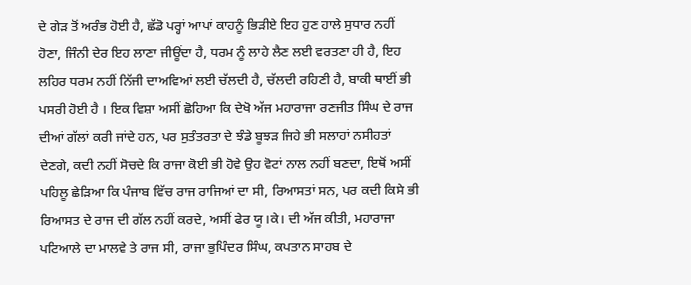ਦੇ ਗੇੜ ਤੋਂ ਅਰੰਭ ਹੋਈ ਹੈ, ਛੱਡੋ ਪਰ੍ਹਾਂ ਆਪਾਂ ਕਾਹਨੂੰ ਭਿੜੀਏ ਇਹ ਹੁਣ ਹਾਲੇ ਸੁਧਾਰ ਨਹੀਂ ਹੋਣਾ, ਜਿੰਨੀ ਦੇਰ ਇਹ ਲਾਣਾ ਜੀਊਂਦਾ ਹੈ, ਧਰਮ ਨੂੰ ਲਾਹੇ ਲੈਣ ਲਈ ਵਰਤਣਾ ਹੀ ਹੈ, ਇਹ ਲਹਿਰ ਧਰਮ ਨਹੀਂ ਨਿੱਜੀ ਦਾਅਵਿਆਂ ਲਈ ਚੱਲਦੀ ਹੈ, ਚੱਲਦੀ ਰਹਿਣੀ ਹੈ, ਬਾਕੀ ਥਾਈਂ ਭੀ ਪਸਰੀ ਹੋਈ ਹੈ । ਇਕ ਵਿਸ਼ਾ ਅਸੀਂ ਛੋਹਿਆ ਕਿ ਦੇਖੋ ਅੱਜ ਮਹਾਰਾਜਾ ਰਣਜੀਤ ਸਿੰਘ ਦੇ ਰਾਜ ਦੀਆਂ ਗੱਲਾਂ ਕਰੀ ਜਾਂਦੇ ਹਨ, ਪਰ ਸੁਤੰਤਰਤਾ ਦੇ ਝੰਡੇ ਬੂਝੜ ਜਿਹੇ ਭੀ ਸਲਾਹਾਂ ਨਸੀਹਤਾਂ ਦੇਣਗੇ, ਕਦੀ ਨਹੀਂ ਸੋਚਦੇ ਕਿ ਰਾਜਾ ਕੋਈ ਭੀ ਹੋਵੇ ਉਹ ਵੋਟਾਂ ਨਾਲ ਨਹੀਂ ਬਣਦਾ, ਇਥੋਂ ਅਸੀਂ ਪਹਿਲੂ ਛੇੜਿਆ ਕਿ ਪੰਜਾਬ ਵਿੱਚ ਰਾਜ ਰਾਜਿਆਂ ਦਾ ਸੀ, ਰਿਆਸਤਾਂ ਸਨ, ਪਰ ਕਦੀ ਕਿਸੇ ਭੀ ਰਿਆਸਤ ਦੇ ਰਾਜ ਦੀ ਗੱਲ ਨਹੀਂ ਕਰਦੇ, ਅਸੀਂ ਫੇਰ ਯੂ।ਕੇ। ਦੀ ਅੱਜ ਕੀਤੀ, ਮਹਾਰਾਜਾ ਪਟਿਆਲੇ ਦਾ ਮਾਲਵੇ ਤੇ ਰਾਜ ਸੀ, ਰਾਜਾ ਭੁਪਿੰਦਰ ਸਿੰਘ, ਕਪਤਾਨ ਸਾਹਬ ਦੇ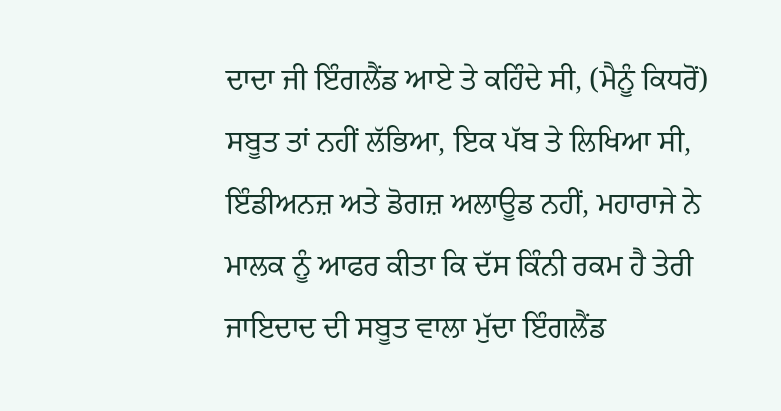ਦਾਦਾ ਜੀ ਇੰਗਲੈਂਡ ਆਏ ਤੇ ਕਹਿੰਦੇ ਸੀ, (ਮੈਨੂੰ ਕਿਧਰੋਂ) ਸਬੂਤ ਤਾਂ ਨਹੀਂ ਲੱਭਿਆ, ਇਕ ਪੱਬ ਤੇ ਲਿਖਿਆ ਸੀ, ਇੰਡੀਅਨਜ਼ ਅਤੇ ਡੋਗਜ਼ ਅਲਾਊਡ ਨਹੀਂ, ਮਹਾਰਾਜੇ ਨੇ ਮਾਲਕ ਨੂੰ ਆਫਰ ਕੀਤਾ ਕਿ ਦੱਸ ਕਿੰਨੀ ਰਕਮ ਹੈ ਤੇਰੀ ਜਾਇਦਾਦ ਦੀ ਸਬੂਤ ਵਾਲਾ ਮੁੱਦਾ ਇੰਗਲੈਂਡ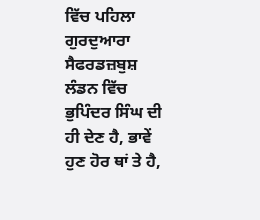ਵਿੱਚ ਪਹਿਲਾ ਗੁਰਦੁਆਰਾ ਸੈਫਰਡਜ਼ਬੁਸ਼ ਲੰਡਨ ਵਿੱਚ ਭੁਪਿੰਦਰ ਸਿੰਘ ਦੀ ਹੀ ਦੇਣ ਹੈ, ਭਾਵੇਂ ਹੁਣ ਹੋਰ ਥਾਂ ਤੇ ਹੈ,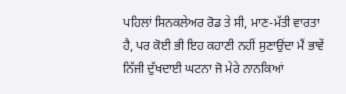ਪਹਿਲਾਂ ਸਿਨਕਲੇਅਰ ਰੋਡ ਤੇ ਸੀ, ਮਾਣ-ਮੱਤੀ ਵਾਰਤਾ ਹੈ, ਪਰ ਕੋਈ ਭੀ ਇਹ ਕਹਾਣੀ ਨਹੀਂ ਸੁਣਾਉਂਦਾ ਮੈਂ ਭਾਵੇਂ ਨਿੱਜੀ ਦੁੱਖਦਾਈ ਘਟਨਾ ਜੋ ਮੇਰੇ ਨਾਨਕਿਆਂ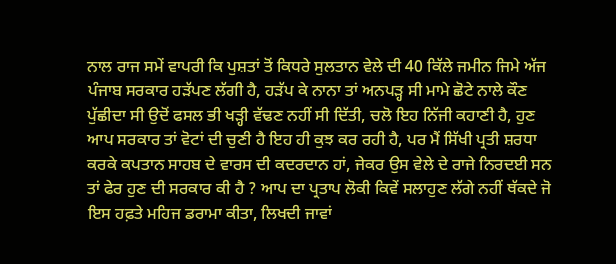ਨਾਲ ਰਾਜ ਸਮੇਂ ਵਾਪਰੀ ਕਿ ਪੁਸ਼ਤਾਂ ਤੋਂ ਕਿਧਰੇ ਸੁਲਤਾਨ ਵੇਲੇ ਦੀ 40 ਕਿੱਲੇ ਜਮੀਨ ਜਿਮੇ ਅੱਜ ਪੰਜਾਬ ਸਰਕਾਰ ਹੜੱਪਣ ਲੱਗੀ ਹੈ, ਹੜੱਪ ਕੇ ਨਾਨਾ ਤਾਂ ਅਨਪੜ੍ਹ ਸੀ ਮਾਮੇ ਛੋਟੇ ਨਾਲੇ ਕੌਣ ਪੁੱਛੀਦਾ ਸੀ ਉਦੋਂ ਫਸਲ ਭੀ ਖੜ੍ਹੀ ਵੱਢਣ ਨਹੀਂ ਸੀ ਦਿੱਤੀ, ਚਲੋ ਇਹ ਨਿੱਜੀ ਕਹਾਣੀ ਹੈ, ਹੁਣ ਆਪ ਸਰਕਾਰ ਤਾਂ ਵੋਟਾਂ ਦੀ ਚੁਣੀ ਹੈ ਇਹ ਹੀ ਕੁਝ ਕਰ ਰਹੀ ਹੈ, ਪਰ ਮੈਂ ਸਿੱਖੀ ਪ੍ਰਤੀ ਸ਼ਰਧਾ ਕਰਕੇ ਕਪਤਾਨ ਸਾਹਬ ਦੇ ਵਾਰਸ ਦੀ ਕਦਰਦਾਨ ਹਾਂ, ਜੇਕਰ ਉਸ ਵੇਲੇ ਦੇ ਰਾਜੇ ਨਿਰਦਈ ਸਨ ਤਾਂ ਫੇਰ ਹੁਣ ਦੀ ਸਰਕਾਰ ਕੀ ਹੈ ? ਆਪ ਦਾ ਪ੍ਰਤਾਪ ਲੋਕੀ ਕਿਵੇਂ ਸਲਾਹੁਣ ਲੱਗੇ ਨਹੀਂ ਥੱਕਦੇ ਜੋ ਇਸ ਹਫ਼ਤੇ ਮਹਿਜ ਡਰਾਮਾ ਕੀਤਾ, ਲਿਖਦੀ ਜਾਵਾਂ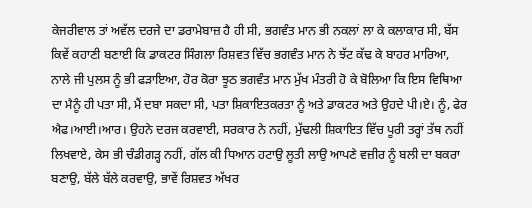ਕੇਜਰੀਵਾਲ ਤਾਂ ਅਵੱਲ ਦਰਜੇ ਦਾ ਡਰਾਮੇਬਾਜ਼ ਹੈ ਹੀ ਸੀ, ਭਗਵੰਤ ਮਾਨ ਭੀ ਨਕਲਾਂ ਲਾ ਕੇ ਕਲਾਕਾਰ ਸੀ, ਬੱਸ ਕਿਵੇਂ ਕਹਾਣੀ ਬਣਾਈ ਕਿ ਡਾਕਟਰ ਸਿੰਗਲਾ ਰਿਸ਼ਵਤ ਵਿੱਚ ਭਗਵੰਤ ਮਾਨ ਨੇ ਝੱਟ ਕੱਢ ਕੇ ਬਾਹਰ ਮਾਰਿਆ, ਨਾਲੇ ਜੀ ਪੁਲਸ ਨੂੰ ਭੀ ਫੜਾਇਆ, ਹੋਰ ਕੋਰਾ ਝੂਠ ਭਗਵੰਤ ਮਾਨ ਮੁੱਖ ਮੰਤਰੀ ਹੋ ਕੇ ਬੋਲਿਆ ਕਿ ਇਸ ਵਿਥਿਆ ਦਾ ਮੈਨੂੰ ਹੀ ਪਤਾ ਸੀ, ਮੈਂ ਦਬਾ ਸਕਦਾ ਸੀ, ਪਤਾ ਸ਼ਿਕਾਇਤਕਰਤਾ ਨੂੰ ਅਤੇ ਡਾਕਟਰ ਅਤੇ ਉਹਦੇ ਪੀ।ਏ। ਨੂੰ, ਫੇਰ ਐਫ।ਆਈ।ਆਰ। ਉਹਨੇ ਦਰਜ ਕਰਵਾਈ, ਸਰਕਾਰ ਨੇ ਨਹੀਂ, ਮੁੱਢਲੀ ਸ਼ਿਕਾਇਤ ਵਿੱਚ ਪੂਰੀ ਤਰ੍ਹਾਂ ਤੱਥ ਨਹੀਂ ਲਿਖਵਾਏ, ਕੇਸ ਭੀ ਚੰਡੀਗੜ੍ਹ ਨਹੀਂ, ਗੱਲ ਕੀ ਧਿਆਨ ਹਟਾਉ ਲੂਤੀ ਲਾਉ ਆਪਣੇ ਵਜ਼ੀਰ ਨੂੰ ਬਲੀ ਦਾ ਬਕਰਾ ਬਣਾਉ, ਬੱਲੇ ਬੱਲੇ ਕਰਵਾਉ, ਭਾਵੇਂ ਰਿਸ਼ਵਤ ਅੱਖਰ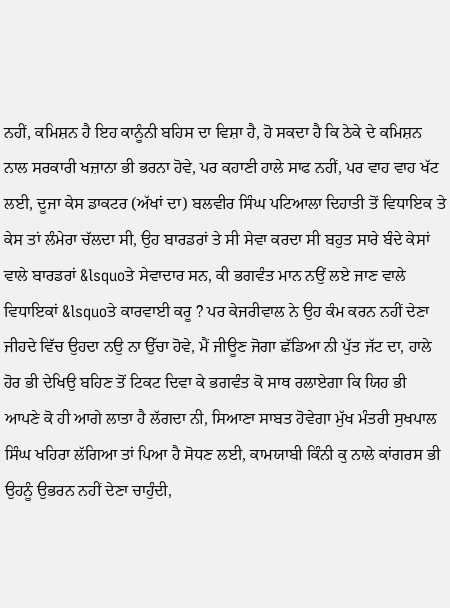ਨਹੀਂ, ਕਮਿਸ਼ਨ ਹੈ ਇਹ ਕਾਨੂੰਨੀ ਬਹਿਸ ਦਾ ਵਿਸ਼ਾ ਹੈ, ਹੋ ਸਕਦਾ ਹੈ ਕਿ ਠੇਕੇ ਦੇ ਕਮਿਸ਼ਨ ਨਾਲ ਸਰਕਾਰੀ ਖਜ਼ਾਨਾ ਭੀ ਭਰਨਾ ਹੋਵੇ, ਪਰ ਕਹਾਣੀ ਹਾਲੇ ਸਾਫ ਨਹੀਂ, ਪਰ ਵਾਹ ਵਾਹ ਖੱਟ ਲਈ, ਦੂਜਾ ਕੇਸ ਡਾਕਟਰ (ਅੱਖਾਂ ਦਾ) ਬਲਵੀਰ ਸਿੰਘ ਪਟਿਆਲਾ ਦਿਹਾਤੀ ਤੋਂ ਵਿਧਾਇਕ ਤੇ ਕੇਸ ਤਾਂ ਲੰਮੇਰਾ ਚੱਲਦਾ ਸੀ, ਉਹ ਬਾਰਡਰਾਂ ਤੇ ਸੀ ਸੇਵਾ ਕਰਦਾ ਸੀ ਬਹੁਤ ਸਾਰੇ ਬੰਦੇ ਕੇਸਾਂ ਵਾਲੇ ਬਾਰਡਰਾਂ &lsquoਤੇ ਸੇਵਾਦਾਰ ਸਨ, ਕੀ ਭਗਵੰਤ ਮਾਨ ਨਉਂ ਲਏ ਜਾਣ ਵਾਲੇ ਵਿਧਾਇਕਾਂ &lsquoਤੇ ਕਾਰਵਾਈ ਕਰੂ ? ਪਰ ਕੇਜਰੀਵਾਲ ਨੇ ਉਹ ਕੰਮ ਕਰਨ ਨਹੀਂ ਦੇਣਾ ਜੀਹਦੇ ਵਿੱਚ ਉਹਦਾ ਨਉ ਨਾ ਉੱਚਾ ਹੋਵੇ, ਮੈਂ ਜੀਊਣ ਜੋਗਾ ਛੱਡਿਆ ਨੀ ਪੁੱਤ ਜੱਟ ਦਾ, ਹਾਲੇ ਹੋਰ ਭੀ ਦੇਖਿਉ ਬਹਿਣ ਤੋਂ ਟਿਕਟ ਦਿਵਾ ਕੇ ਭਗਵੰਤ ਕੋ ਸਾਥ ਰਲਾਏਗਾ ਕਿ ਯਿਹ ਭੀ ਆਪਣੇ ਕੋ ਹੀ ਆਗੇ ਲਾਤਾ ਹੈ ਲੱਗਦਾ ਨੀ, ਸਿਆਣਾ ਸਾਬਤ ਹੋਵੇਗਾ ਮੁੱਖ ਮੰਤਰੀ ਸੁਖਪਾਲ ਸਿੰਘ ਖਹਿਰਾ ਲੱਗਿਆ ਤਾਂ ਪਿਆ ਹੈ ਸੋਧਣ ਲਈ, ਕਾਮਯਾਬੀ ਕਿੰਨੀ ਕੁ ਨਾਲੇ ਕਾਂਗਰਸ ਭੀ ਉਹਨੂੰ ਉਭਰਨ ਨਹੀਂ ਦੇਣਾ ਚਾਹੁੰਦੀ,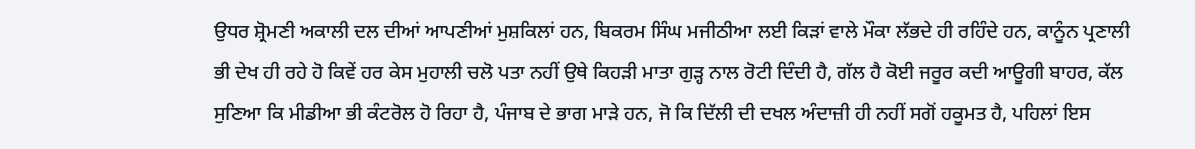ਉਧਰ ਸ਼੍ਰੋਮਣੀ ਅਕਾਲੀ ਦਲ ਦੀਆਂ ਆਪਣੀਆਂ ਮੁਸ਼ਕਿਲਾਂ ਹਨ, ਬਿਕਰਮ ਸਿੰਘ ਮਜੀਠੀਆ ਲਈ ਕਿੜਾਂ ਵਾਲੇ ਮੌਕਾ ਲੱਭਦੇ ਹੀ ਰਹਿੰਦੇ ਹਨ, ਕਾਨੂੰਨ ਪ੍ਰਣਾਲੀ ਭੀ ਦੇਖ ਹੀ ਰਹੇ ਹੋ ਕਿਵੇਂ ਹਰ ਕੇਸ ਮੁਹਾਲੀ ਚਲੋ ਪਤਾ ਨਹੀਂ ਉਥੇ ਕਿਹੜੀ ਮਾਤਾ ਗੁੜ੍ਹ ਨਾਲ ਰੋਟੀ ਦਿੰਦੀ ਹੈ, ਗੱਲ ਹੈ ਕੋਈ ਜਰੂਰ ਕਦੀ ਆਊਗੀ ਬਾਹਰ, ਕੱਲ ਸੁਣਿਆ ਕਿ ਮੀਡੀਆ ਭੀ ਕੰਟਰੋਲ ਹੋ ਰਿਹਾ ਹੈ, ਪੰਜਾਬ ਦੇ ਭਾਗ ਮਾੜੇ ਹਨ, ਜੋ ਕਿ ਦਿੱਲੀ ਦੀ ਦਖਲ ਅੰਦਾਜ਼ੀ ਹੀ ਨਹੀਂ ਸਗੋਂ ਹਕੂਮਤ ਹੈ, ਪਹਿਲਾਂ ਇਸ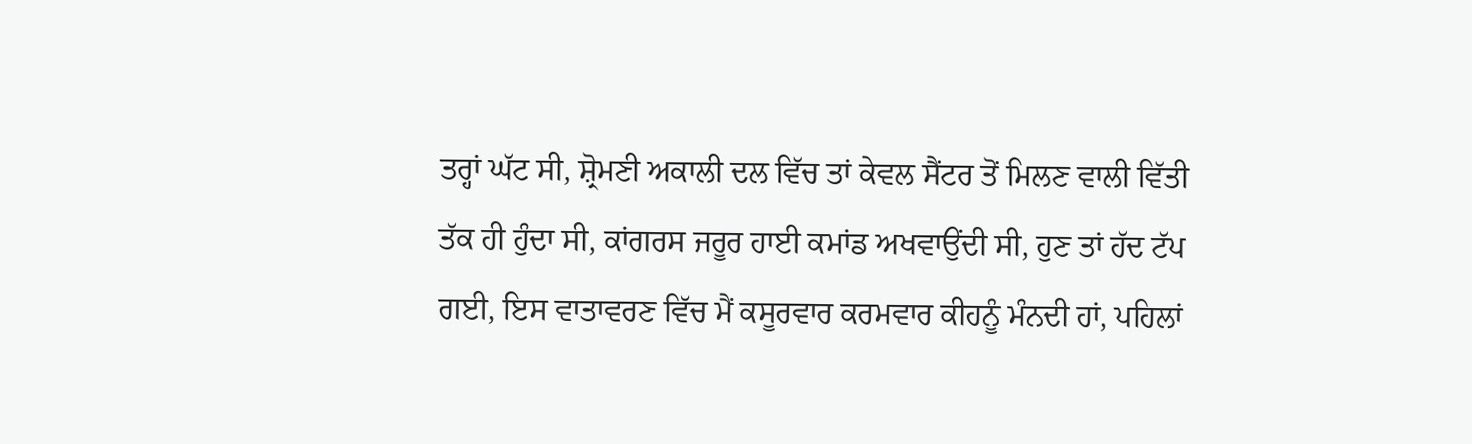ਤਰ੍ਹਾਂ ਘੱਟ ਸੀ, ਸ਼੍ਰੋਮਣੀ ਅਕਾਲੀ ਦਲ ਵਿੱਚ ਤਾਂ ਕੇਵਲ ਸੈਂਟਰ ਤੋਂ ਮਿਲਣ ਵਾਲੀ ਵਿੱਤੀ ਤੱਕ ਹੀ ਹੁੰਦਾ ਸੀ, ਕਾਂਗਰਸ ਜਰੂਰ ਹਾਈ ਕਮਾਂਡ ਅਖਵਾਉਂਦੀ ਸੀ, ਹੁਣ ਤਾਂ ਹੱਦ ਟੱਪ ਗਈ, ਇਸ ਵਾਤਾਵਰਣ ਵਿੱਚ ਮੈਂ ਕਸੂਰਵਾਰ ਕਰਮਵਾਰ ਕੀਹਨੂੰ ਮੰਨਦੀ ਹਾਂ, ਪਹਿਲਾਂ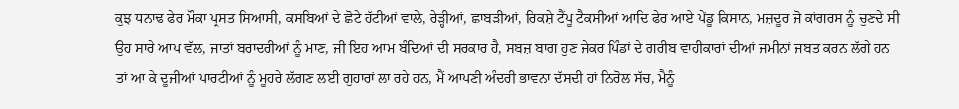ਕੁਝ ਧਨਾਢ ਫੇਰ ਮੌਕਾ ਪ੍ਰਸਤ ਸਿਆਸੀ, ਕਸਬਿਆਂ ਦੇ ਛੋਟੇ ਹੱਟੀਆਂ ਵਾਲੇ, ਰੇੜ੍ਹੀਆਂ, ਛਾਬੜੀਆਂ, ਰਿਕਸ਼ੇ ਟੈਂਪੂ ਟੈਕਸੀਆਂ ਆਦਿ ਫੇਰ ਆਏ ਪੇਂਡੂ ਕਿਸਾਨ, ਮਜ਼ਦੂਰ ਜੋ ਕਾਂਗਰਸ ਨੂੰ ਚੁਣਦੇ ਸੀ ਉਹ ਸਾਰੇ ਆਪ ਵੱਲ, ਜਾਤਾਂ ਬਰਾਦਰੀਆਂ ਨੂੰ ਮਾਣ, ਜੀ ਇਹ ਆਮ ਬੰਦਿਆਂ ਦੀ ਸਰਕਾਰ ਹੈ, ਸਬਜ਼ ਬਾਗ ਹੁਣ ਜੇਕਰ ਪਿੰਡਾਂ ਦੇ ਗਰੀਬ ਵਾਹੀਕਾਰਾਂ ਦੀਆਂ ਜਮੀਨਾਂ ਜਬਤ ਕਰਨ ਲੱਗੇ ਹਨ ਤਾਂ ਆ ਕੇ ਦੂਜੀਆਂ ਪਾਰਟੀਆਂ ਨੂੰ ਮੂਹਰੇ ਲੱਗਣ ਲਈ ਗੁਹਾਰਾਂ ਲਾ ਰਹੇ ਹਨ, ਮੈਂ ਆਪਣੀ ਅੰਦਰੀ ਭਾਵਨਾ ਦੱਸਦੀ ਹਾਂ ਨਿਰੋਲ ਸੱਚ, ਮੈਨੂੰ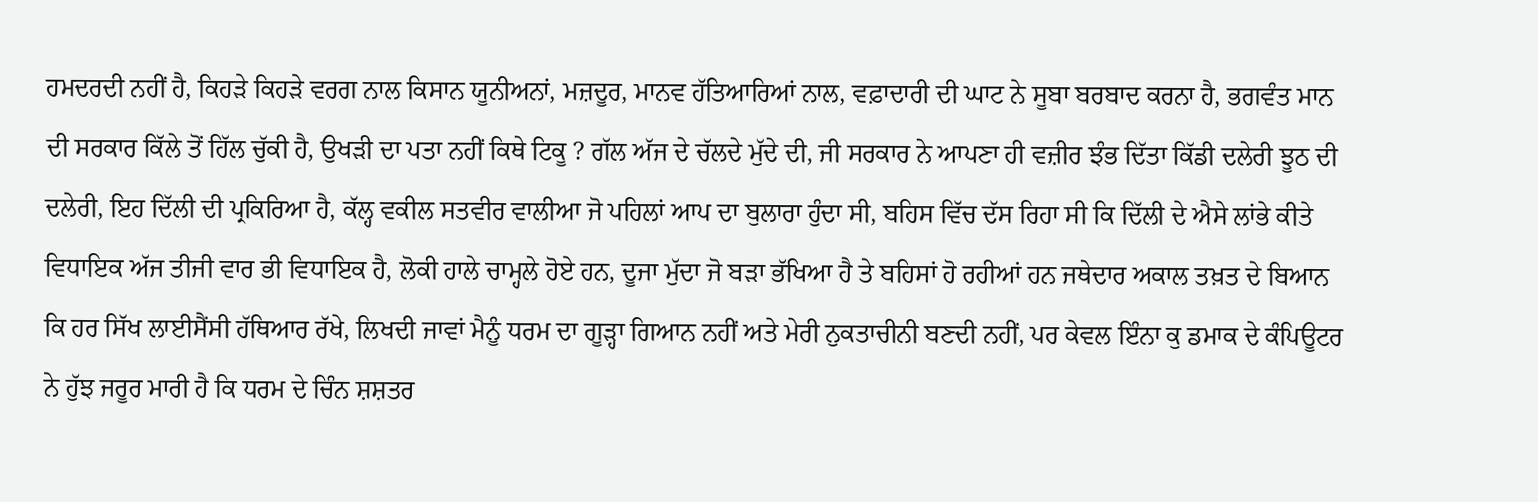ਹਮਦਰਦੀ ਨਹੀਂ ਹੈ, ਕਿਹੜੇ ਕਿਹੜੇ ਵਰਗ ਨਾਲ ਕਿਸਾਨ ਯੂਨੀਅਨਾਂ, ਮਜ਼ਦੂਰ, ਮਾਨਵ ਹੱਤਿਆਰਿਆਂ ਨਾਲ, ਵਫ਼ਾਦਾਰੀ ਦੀ ਘਾਟ ਨੇ ਸੂਬਾ ਬਰਬਾਦ ਕਰਨਾ ਹੈ, ਭਗਵੰਤ ਮਾਨ ਦੀ ਸਰਕਾਰ ਕਿੱਲੇ ਤੋਂ ਹਿੱਲ ਚੁੱਕੀ ਹੈ, ਉਖੜੀ ਦਾ ਪਤਾ ਨਹੀਂ ਕਿਥੇ ਟਿਕੂ ? ਗੱਲ ਅੱਜ ਦੇ ਚੱਲਦੇ ਮੁੱਦੇ ਦੀ, ਜੀ ਸਰਕਾਰ ਨੇ ਆਪਣਾ ਹੀ ਵਜ਼ੀਰ ਝੰਭ ਦਿੱਤਾ ਕਿੱਡੀ ਦਲੇਰੀ ਝੂਠ ਦੀ ਦਲੇਰੀ, ਇਹ ਦਿੱਲੀ ਦੀ ਪ੍ਰਕਿਰਿਆ ਹੈ, ਕੱਲ੍ਹ ਵਕੀਲ ਸਤਵੀਰ ਵਾਲੀਆ ਜੋ ਪਹਿਲਾਂ ਆਪ ਦਾ ਬੁਲਾਰਾ ਹੁੰਦਾ ਸੀ, ਬਹਿਸ ਵਿੱਚ ਦੱਸ ਰਿਹਾ ਸੀ ਕਿ ਦਿੱਲੀ ਦੇ ਐਸੇ ਲਾਂਭੇ ਕੀਤੇ ਵਿਧਾਇਕ ਅੱਜ ਤੀਜੀ ਵਾਰ ਭੀ ਵਿਧਾਇਕ ਹੈ, ਲੋਕੀ ਹਾਲੇ ਚਾਮ੍ਹਲੇ ਹੋਏ ਹਨ, ਦੂਜਾ ਮੁੱਦਾ ਜੋ ਬੜਾ ਭੱਖਿਆ ਹੈ ਤੇ ਬਹਿਸਾਂ ਹੋ ਰਹੀਆਂ ਹਨ ਜਥੇਦਾਰ ਅਕਾਲ ਤਖ਼ਤ ਦੇ ਬਿਆਨ ਕਿ ਹਰ ਸਿੱਖ ਲਾਈਸੈਂਸੀ ਹੱਥਿਆਰ ਰੱਖੇ, ਲਿਖਦੀ ਜਾਵਾਂ ਮੈਨੂੰ ਧਰਮ ਦਾ ਗੂੜ੍ਹਾ ਗਿਆਨ ਨਹੀਂ ਅਤੇ ਮੇਰੀ ਨੁਕਤਾਚੀਨੀ ਬਣਦੀ ਨਹੀਂ, ਪਰ ਕੇਵਲ ਇੰਨਾ ਕੁ ਡਮਾਕ ਦੇ ਕੰਪਿਊਟਰ ਨੇ ਹੁੱਝ ਜਰੂਰ ਮਾਰੀ ਹੈ ਕਿ ਧਰਮ ਦੇ ਚਿੰਨ ਸ਼ਸ਼ਤਰ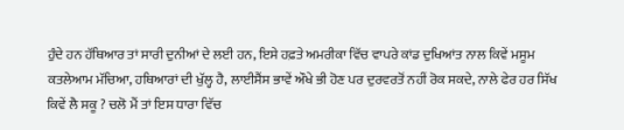ਹੁੰਦੇ ਹਨ ਹੱਥਿਆਰ ਤਾਂ ਸਾਰੀ ਦੁਨੀਆਂ ਦੇ ਲਈ ਹਨ, ਇਸੇ ਹਫ਼ਤੇ ਅਮਰੀਕਾ ਵਿੱਚ ਵਾਪਰੇ ਕਾਂਡ ਦੁਖਿਆਂਤ ਨਾਲ ਕਿਵੇਂ ਮਸੂਮ ਕਤਲੇਆਮ ਮੱਚਿਆ, ਹਥਿਆਰਾਂ ਦੀ ਖੁੱਲ੍ਹ ਹੈ, ਲਾਈਸੈਂਸ ਭਾਵੇਂ ਔਖੇ ਭੀ ਹੋਣ ਪਰ ਦੁਰਵਰਤੋਂ ਨਹੀਂ ਰੋਕ ਸਕਦੇ, ਨਾਲੇ ਫੇਰ ਹਰ ਸਿੱਖ ਕਿਵੇਂ ਲੈ ਸਕੂ ? ਚਲੋ ਮੈਂ ਤਾਂ ਇਸ ਧਾਰਾ ਵਿੱਚ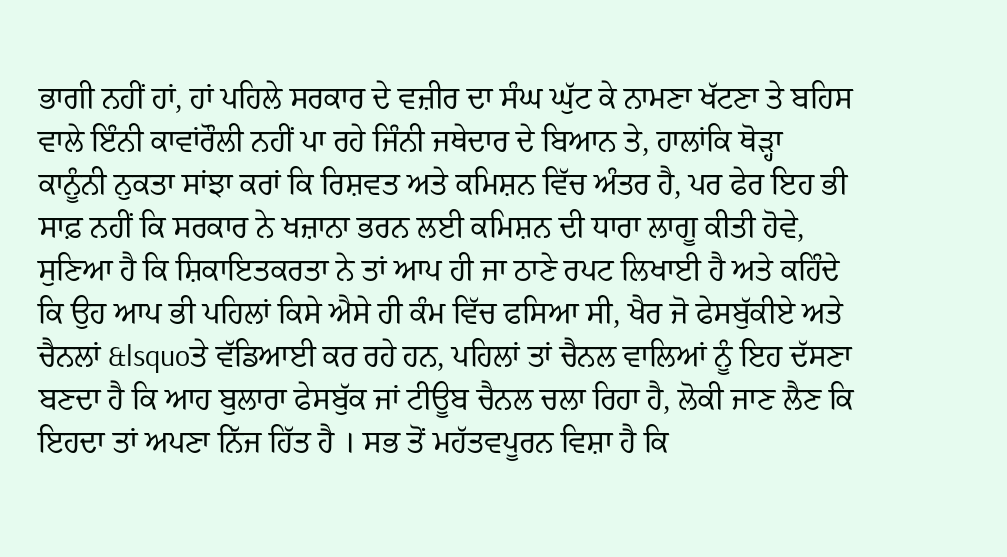ਭਾਗੀ ਨਹੀਂ ਹਾਂ, ਹਾਂ ਪਹਿਲੇ ਸਰਕਾਰ ਦੇ ਵਜ਼ੀਰ ਦਾ ਸੰਘ ਘੁੱਟ ਕੇ ਨਾਮਣਾ ਖੱਟਣਾ ਤੇ ਬਹਿਸ ਵਾਲੇ ਇੰਨੀ ਕਾਵਾਂਰੌਲੀ ਨਹੀਂ ਪਾ ਰਹੇ ਜਿੰਨੀ ਜਥੇਦਾਰ ਦੇ ਬਿਆਨ ਤੇ, ਹਾਲਾਂਕਿ ਥੋੜ੍ਹਾ ਕਾਨੂੰਨੀ ਨੁਕਤਾ ਸਾਂਝਾ ਕਰਾਂ ਕਿ ਰਿਸ਼ਵਤ ਅਤੇ ਕਮਿਸ਼ਨ ਵਿੱਚ ਅੰਤਰ ਹੈ, ਪਰ ਫੇਰ ਇਹ ਭੀ ਸਾਫ਼ ਨਹੀਂ ਕਿ ਸਰਕਾਰ ਨੇ ਖਜ਼ਾਨਾ ਭਰਨ ਲਈ ਕਮਿਸ਼ਨ ਦੀ ਧਾਰਾ ਲਾਗੂ ਕੀਤੀ ਹੋਵੇ, ਸੁਣਿਆ ਹੈ ਕਿ ਸ਼ਿਕਾਇਤਕਰਤਾ ਨੇ ਤਾਂ ਆਪ ਹੀ ਜਾ ਠਾਣੇ ਰਪਟ ਲਿਖਾਈ ਹੈ ਅਤੇ ਕਹਿੰਦੇ ਕਿ ਉਹ ਆਪ ਭੀ ਪਹਿਲਾਂ ਕਿਸੇ ਐਸੇ ਹੀ ਕੰਮ ਵਿੱਚ ਫਸਿਆ ਸੀ, ਖੈਰ ਜੋ ਫੇਸਬੁੱਕੀਏ ਅਤੇ ਚੈਨਲਾਂ &lsquoਤੇ ਵੱਡਿਆਈ ਕਰ ਰਹੇ ਹਨ, ਪਹਿਲਾਂ ਤਾਂ ਚੈਨਲ ਵਾਲਿਆਂ ਨੂੰ ਇਹ ਦੱਸਣਾ ਬਣਦਾ ਹੈ ਕਿ ਆਹ ਬੁਲਾਰਾ ਫੇਸਬੁੱਕ ਜਾਂ ਟੀਊਬ ਚੈਨਲ ਚਲਾ ਰਿਹਾ ਹੈ, ਲੋਕੀ ਜਾਣ ਲੈਣ ਕਿ ਇਹਦਾ ਤਾਂ ਅਪਣਾ ਨਿੱਜ ਹਿੱਤ ਹੈ । ਸਭ ਤੋਂ ਮਹੱਤਵਪੂਰਨ ਵਿਸ਼ਾ ਹੈ ਕਿ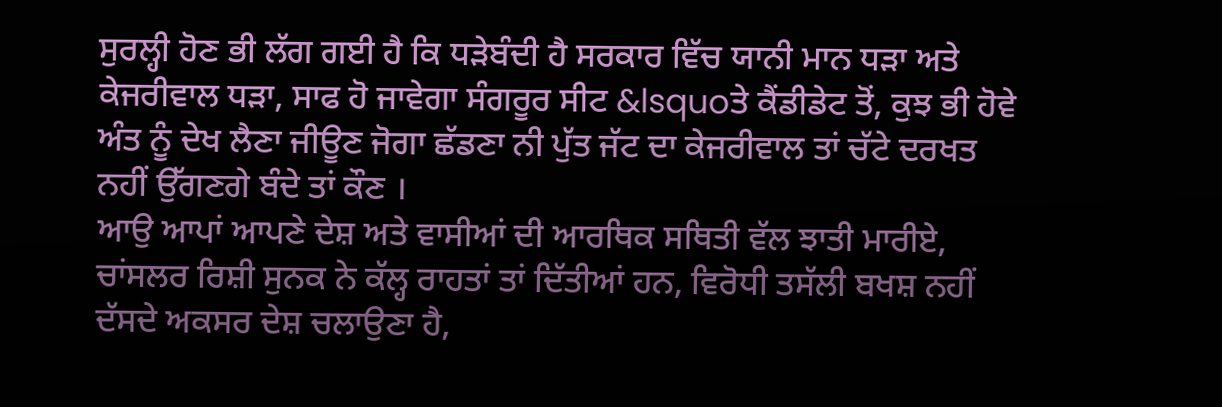ਸੁਰਲ੍ਹੀ ਹੋਣ ਭੀ ਲੱਗ ਗਈ ਹੈ ਕਿ ਧੜੇਬੰਦੀ ਹੈ ਸਰਕਾਰ ਵਿੱਚ ਯਾਨੀ ਮਾਨ ਧੜਾ ਅਤੇ ਕੇਜਰੀਵਾਲ ਧੜਾ, ਸਾਫ ਹੋ ਜਾਵੇਗਾ ਸੰਗਰੂਰ ਸੀਟ &lsquoਤੇ ਕੈਂਡੀਡੇਟ ਤੋਂ, ਕੁਝ ਭੀ ਹੋਵੇ ਅੰਤ ਨੂੰ ਦੇਖ ਲੈਣਾ ਜੀਊਣ ਜੋਗਾ ਛੱਡਣਾ ਨੀ ਪੁੱਤ ਜੱਟ ਦਾ ਕੇਜਰੀਵਾਲ ਤਾਂ ਚੱਟੇ ਦਰਖਤ ਨਹੀਂ ਉੱਗਣਗੇ ਬੰਦੇ ਤਾਂ ਕੌਣ ।
ਆਉ ਆਪਾਂ ਆਪਣੇ ਦੇਸ਼ ਅਤੇ ਵਾਸੀਆਂ ਦੀ ਆਰਥਿਕ ਸਥਿਤੀ ਵੱਲ ਝਾਤੀ ਮਾਰੀਏ, ਚਾਂਸਲਰ ਰਿਸ਼ੀ ਸੁਨਕ ਨੇ ਕੱਲ੍ਹ ਰਾਹਤਾਂ ਤਾਂ ਦਿੱਤੀਆਂ ਹਨ, ਵਿਰੋਧੀ ਤਸੱਲੀ ਬਖਸ਼ ਨਹੀਂ ਦੱਸਦੇ ਅਕਸਰ ਦੇਸ਼ ਚਲਾਉਣਾ ਹੈ,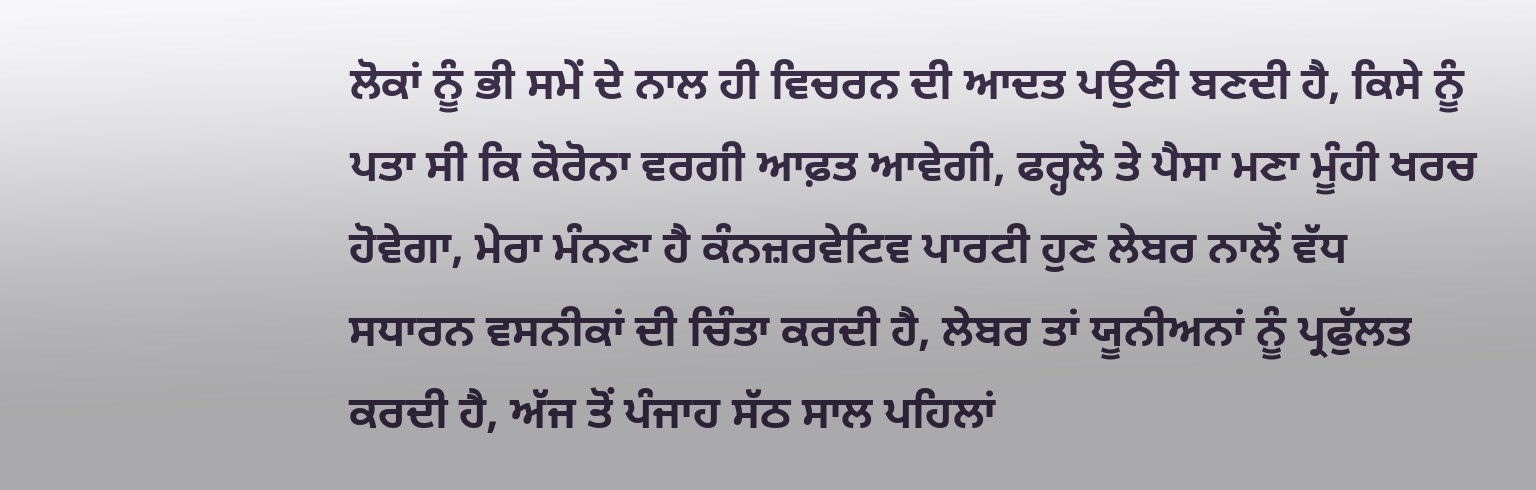ਲੋਕਾਂ ਨੂੰ ਭੀ ਸਮੇਂ ਦੇ ਨਾਲ ਹੀ ਵਿਚਰਨ ਦੀ ਆਦਤ ਪਉਣੀ ਬਣਦੀ ਹੈ, ਕਿਸੇ ਨੂੰ ਪਤਾ ਸੀ ਕਿ ਕੋਰੋਨਾ ਵਰਗੀ ਆਫ਼ਤ ਆਵੇਗੀ, ਫਰ੍ਹਲੋ ਤੇ ਪੈਸਾ ਮਣਾ ਮੂੰਹੀ ਖਰਚ ਹੋਵੇਗਾ, ਮੇਰਾ ਮੰਨਣਾ ਹੈ ਕੰਨਜ਼ਰਵੇਟਿਵ ਪਾਰਟੀ ਹੁਣ ਲੇਬਰ ਨਾਲੋਂ ਵੱਧ ਸਧਾਰਨ ਵਸਨੀਕਾਂ ਦੀ ਚਿੰਤਾ ਕਰਦੀ ਹੈ, ਲੇਬਰ ਤਾਂ ਯੂਨੀਅਨਾਂ ਨੂੰ ਪ੍ਰਫੁੱਲਤ ਕਰਦੀ ਹੈ, ਅੱਜ ਤੋਂ ਪੰਜਾਹ ਸੱਠ ਸਾਲ ਪਹਿਲਾਂ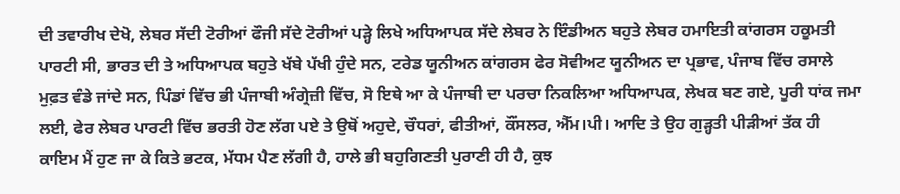ਦੀ ਤਵਾਰੀਖ ਦੇਖੋ, ਲੇਬਰ ਸੱਦੀ ਟੋਰੀਆਂ ਫੌਜੀ ਸੱਦੇ ਟੋਰੀਆਂ ਪੜ੍ਹੇ ਲਿਖੇ ਅਧਿਆਪਕ ਸੱਦੇ ਲੇਬਰ ਨੇ ਇੰਡੀਅਨ ਬਹੁਤੇ ਲੇਬਰ ਹਮਾਇਤੀ ਕਾਂਗਰਸ ਹਕੂਮਤੀ ਪਾਰਟੀ ਸੀ, ਭਾਰਤ ਦੀ ਤੇ ਅਧਿਆਪਕ ਬਹੁਤੇ ਖੱਬੇ ਪੱਖੀ ਹੁੰਦੇ ਸਨ, ਟਰੇਡ ਯੂਨੀਅਨ ਕਾਂਗਰਸ ਫੇਰ ਸੋਵੀਅਟ ਯੂਨੀਅਨ ਦਾ ਪ੍ਰਭਾਵ, ਪੰਜਾਬ ਵਿੱਚ ਰਸਾਲੇ ਮੁਫ਼ਤ ਵੰਡੇ ਜਾਂਦੇ ਸਨ, ਪਿੰਡਾਂ ਵਿੱਚ ਭੀ ਪੰਜਾਬੀ ਅੰਗ੍ਰੇਜ਼ੀ ਵਿੱਚ, ਸੋ ਇਥੇ ਆ ਕੇ ਪੰਜਾਬੀ ਦਾ ਪਰਚਾ ਨਿਕਲਿਆ ਅਧਿਆਪਕ, ਲੇਖਕ ਬਣ ਗਏ, ਪੂਰੀ ਧਾਂਕ ਜਮਾ ਲਈ, ਫੇਰ ਲੇਬਰ ਪਾਰਟੀ ਵਿੱਚ ਭਰਤੀ ਹੋਣ ਲੱਗ ਪਏ ਤੇ ਉਥੋਂ ਅਹੁਦੇ, ਚੌਧਰਾਂ, ਫੀਤੀਆਂ, ਕੌਂਸਲਰ, ਐੱਮ।ਪੀ। ਆਦਿ ਤੇ ਉਹ ਗੁੜ੍ਹਤੀ ਪੀੜੀਆਂ ਤੱਕ ਹੀ ਕਾਇਮ ਮੈਂ ਹੁਣ ਜਾ ਕੇ ਕਿਤੇ ਭਟਕ, ਮੱਧਮ ਪੈਣ ਲੱਗੀ ਹੈ, ਹਾਲੇ ਭੀ ਬਹੁਗਿਣਤੀ ਪੁਰਾਣੀ ਹੀ ਹੈ, ਕੁਝ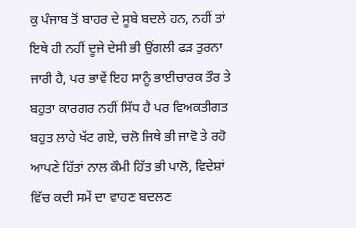ਕੁ ਪੰਜਾਬ ਤੋਂ ਬਾਹਰ ਦੇ ਸੂਬੇ ਬਦਲੇ ਹਨ, ਨਹੀਂ ਤਾਂ ਇਥੇ ਹੀ ਨਹੀਂ ਦੂਜੇ ਦੇਸੀ ਭੀ ਉਂਗਲੀ ਫੜ ਤੁਰਨਾ ਜਾਰੀ ਹੈ, ਪਰ ਭਾਵੇਂ ਇਹ ਸਾਨੂੰ ਭਾਈਚਾਰਕ ਤੌਰ ਤੇ ਬਹੁਤਾ ਕਾਰਗਰ ਨਹੀਂ ਸਿੱਧ ਹੈ ਪਰ ਵਿਅਕਤੀਗਤ ਬਹੁਤ ਲਾਹੇ ਖੱਟ ਗਏ, ਚਲੋ ਜਿਥੇ ਭੀ ਜਾਵੋ ਤੇ ਰਹੋ ਆਪਣੇ ਹਿੱਤਾਂ ਨਾਲ ਕੌਮੀ ਹਿੱਤ ਭੀ ਪਾਲੋ, ਵਿਦੇਸ਼ਾਂ ਵਿੱਚ ਕਦੀ ਸਮੇਂ ਦਾ ਵਾਹਣ ਬਦਲਣ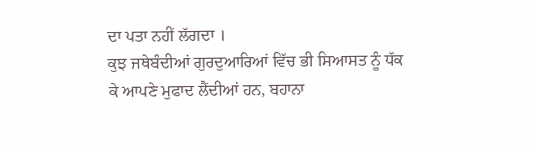ਦਾ ਪਤਾ ਨਹੀਂ ਲੱਗਦਾ ।
ਕੁਝ ਜਥੇਬੰਦੀਆਂ ਗੁਰਦੁਆਰਿਆਂ ਵਿੱਚ ਭੀ ਸਿਆਸਤ ਨੂੰ ਧੱਕ ਕੇ ਆਪਣੇ ਮੁਫਾਦ ਲੈਂਦੀਆਂ ਹਨ, ਬਹਾਨਾ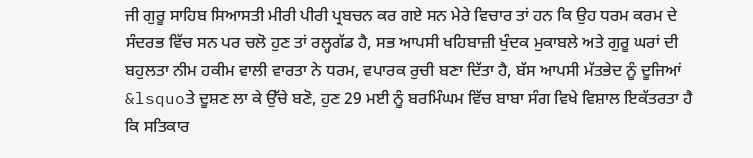ਜੀ ਗੁਰੂ ਸਾਹਿਬ ਸਿਆਸਤੀ ਮੀਰੀ ਪੀਰੀ ਪ੍ਰਬਚਨ ਕਰ ਗਏ ਸਨ ਮੇਰੇ ਵਿਚਾਰ ਤਾਂ ਹਨ ਕਿ ਉਹ ਧਰਮ ਕਰਮ ਦੇ ਸੰਦਰਭ ਵਿੱਚ ਸਨ ਪਰ ਚਲੋ ਹੁਣ ਤਾਂ ਰਲ੍ਹਗੱਡ ਹੈ, ਸਭ ਆਪਸੀ ਖਹਿਬਾਜ਼ੀ ਖੁੰਦਕ ਮੁਕਾਬਲੇ ਅਤੇ ਗੁਰੂ ਘਰਾਂ ਦੀ ਬਹੁਲਤਾ ਨੀਮ ਹਕੀਮ ਵਾਲੀ ਵਾਰਤਾ ਨੇ ਧਰਮ, ਵਪਾਰਕ ਰੁਚੀ ਬਣਾ ਦਿੱਤਾ ਹੈ, ਬੱਸ ਆਪਸੀ ਮੱਤਭੇਦ ਨੂੰ ਦੂਜਿਆਂ &lsquoਤੇ ਦੂਸ਼ਣ ਲਾ ਕੇ ਉੱਚੇ ਬਣੋ, ਹੁਣ 29 ਮਈ ਨੂੰ ਬਰਮਿੰਘਮ ਵਿੱਚ ਬਾਬਾ ਸੰਗ ਵਿਖੇ ਵਿਸ਼ਾਲ ਇਕੱਤਰਤਾ ਹੈ ਕਿ ਸਤਿਕਾਰ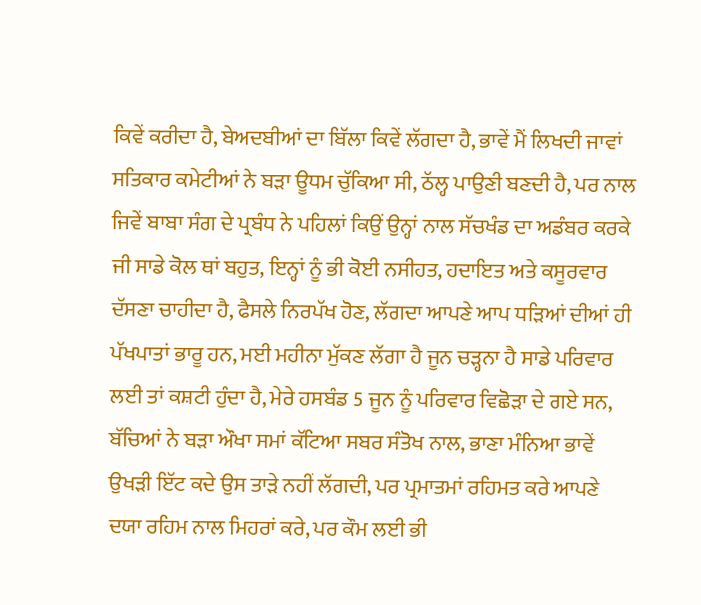ਕਿਵੇਂ ਕਰੀਦਾ ਹੈ, ਬੇਅਦਬੀਆਂ ਦਾ ਬਿੱਲਾ ਕਿਵੇਂ ਲੱਗਦਾ ਹੈ, ਭਾਵੇਂ ਮੈਂ ਲਿਖਦੀ ਜਾਵਾਂ ਸਤਿਕਾਰ ਕਮੇਟੀਆਂ ਨੇ ਬੜਾ ਊਧਮ ਚੁੱਕਿਆ ਸੀ, ਠੱਲ੍ਹ ਪਾਉਣੀ ਬਣਦੀ ਹੈ, ਪਰ ਨਾਲ ਜਿਵੇਂ ਬਾਬਾ ਸੰਗ ਦੇ ਪ੍ਰਬੰਧ ਨੇ ਪਹਿਲਾਂ ਕਿਉਂ ਉਨ੍ਹਾਂ ਨਾਲ ਸੱਚਖੰਡ ਦਾ ਅਡੰਬਰ ਕਰਕੇ ਜੀ ਸਾਡੇ ਕੋਲ ਥਾਂ ਬਹੁਤ, ਇਨ੍ਹਾਂ ਨੂੰ ਭੀ ਕੋਈ ਨਸੀਹਤ, ਹਦਾਇਤ ਅਤੇ ਕਸੂਰਵਾਰ ਦੱਸਣਾ ਚਾਹੀਦਾ ਹੈ, ਫੈਸਲੇ ਨਿਰਪੱਖ ਹੋਣ, ਲੱਗਦਾ ਆਪਣੇ ਆਪ ਧੜਿਆਂ ਦੀਆਂ ਹੀ ਪੱਖਪਾਤਾਂ ਭਾਰੂ ਹਨ, ਮਈ ਮਹੀਨਾ ਮੁੱਕਣ ਲੱਗਾ ਹੈ ਜੂਨ ਚੜ੍ਹਨਾ ਹੈ ਸਾਡੇ ਪਰਿਵਾਰ ਲਈ ਤਾਂ ਕਸ਼ਟੀ ਹੁੰਦਾ ਹੈ, ਮੇਰੇ ਹਸਬੰਡ 5 ਜੂਨ ਨੂੰ ਪਰਿਵਾਰ ਵਿਛੋੜਾ ਦੇ ਗਏ ਸਨ, ਬੱਚਿਆਂ ਨੇ ਬੜਾ ਔਖਾ ਸਮਾਂ ਕੱਟਿਆ ਸਬਰ ਸੰਤੋਖ ਨਾਲ, ਭਾਣਾ ਮੰਨਿਆ ਭਾਵੇਂ ਉਖੜੀ ਇੱਟ ਕਦੇ ਉਸ ਤਾੜੇ ਨਹੀਂ ਲੱਗਦੀ, ਪਰ ਪ੍ਰਮਾਤਮਾਂ ਰਹਿਮਤ ਕਰੇ ਆਪਣੇ ਦਯਾ ਰਹਿਮ ਨਾਲ ਮਿਹਰਾਂ ਕਰੇ, ਪਰ ਕੌਮ ਲਈ ਭੀ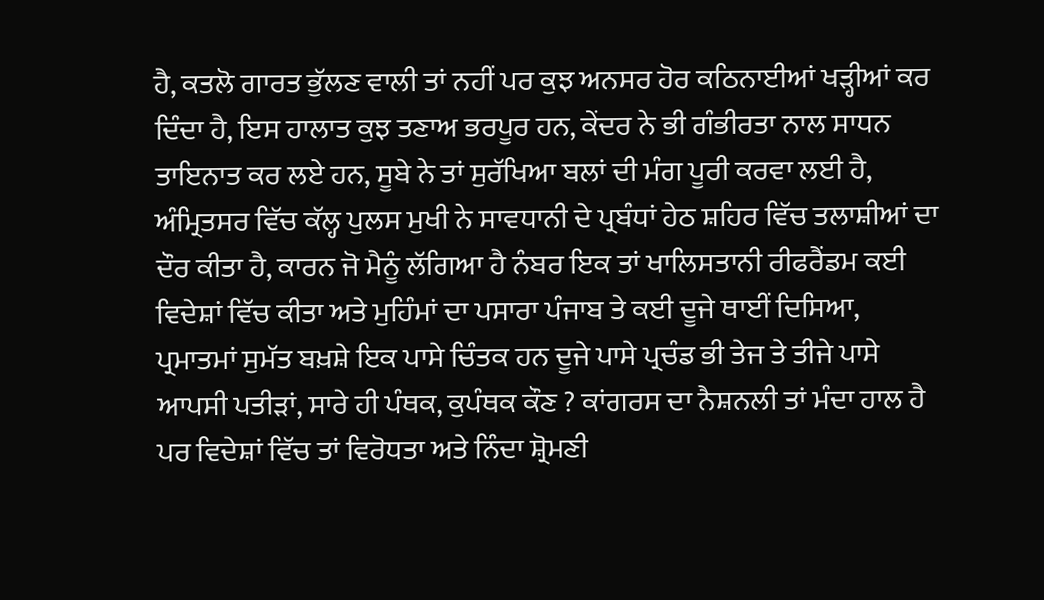ਹੈ, ਕਤਲੋ ਗਾਰਤ ਭੁੱਲਣ ਵਾਲੀ ਤਾਂ ਨਹੀਂ ਪਰ ਕੁਝ ਅਨਸਰ ਹੋਰ ਕਠਿਨਾਈਆਂ ਖੜ੍ਹੀਆਂ ਕਰ ਦਿੰਦਾ ਹੈ, ਇਸ ਹਾਲਾਤ ਕੁਝ ਤਣਾਅ ਭਰਪੂਰ ਹਨ, ਕੇਂਦਰ ਨੇ ਭੀ ਗੰਭੀਰਤਾ ਨਾਲ ਸਾਧਨ ਤਾਇਨਾਤ ਕਰ ਲਏ ਹਨ, ਸੂਬੇ ਨੇ ਤਾਂ ਸੁਰੱਖਿਆ ਬਲਾਂ ਦੀ ਮੰਗ ਪੂਰੀ ਕਰਵਾ ਲਈ ਹੈ, ਅੰਮ੍ਰਿਤਸਰ ਵਿੱਚ ਕੱਲ੍ਹ ਪੁਲਸ ਮੁਖੀ ਨੇ ਸਾਵਧਾਨੀ ਦੇ ਪ੍ਰਬੰਧਾਂ ਹੇਠ ਸ਼ਹਿਰ ਵਿੱਚ ਤਲਾਸ਼ੀਆਂ ਦਾ ਦੌਰ ਕੀਤਾ ਹੈ, ਕਾਰਨ ਜੋ ਮੈਨੂੰ ਲੱਗਿਆ ਹੈ ਨੰਬਰ ਇਕ ਤਾਂ ਖਾਲਿਸਤਾਨੀ ਰੀਫਰੈਂਡਮ ਕਈ ਵਿਦੇਸ਼ਾਂ ਵਿੱਚ ਕੀਤਾ ਅਤੇ ਮੁਹਿੰਮਾਂ ਦਾ ਪਸਾਰਾ ਪੰਜਾਬ ਤੇ ਕਈ ਦੂਜੇ ਥਾਈਂ ਦਿਸਿਆ, ਪ੍ਰਮਾਤਮਾਂ ਸੁਮੱਤ ਬਖ਼ਸ਼ੇ ਇਕ ਪਾਸੇ ਚਿੰਤਕ ਹਨ ਦੂਜੇ ਪਾਸੇ ਪ੍ਰਚੰਡ ਭੀ ਤੇਜ ਤੇ ਤੀਜੇ ਪਾਸੇ ਆਪਸੀ ਪਤੀੜਾਂ, ਸਾਰੇ ਹੀ ਪੰਥਕ, ਕੁਪੰਥਕ ਕੌਣ ? ਕਾਂਗਰਸ ਦਾ ਨੈਸ਼ਨਲੀ ਤਾਂ ਮੰਦਾ ਹਾਲ ਹੈ ਪਰ ਵਿਦੇਸ਼ਾਂ ਵਿੱਚ ਤਾਂ ਵਿਰੋਧਤਾ ਅਤੇ ਨਿੰਦਾ ਸ਼੍ਰੋਮਣੀ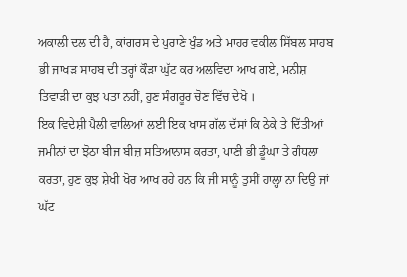ਅਕਾਲੀ ਦਲ ਦੀ ਹੈ, ਕਾਂਗਰਸ ਦੇ ਪੁਰਾਣੇ ਖੁੰਡ ਅਤੇ ਮਾਹਰ ਵਕੀਲ ਸਿੱਬਲ ਸਾਹਬ ਭੀ ਜਾਖੜ ਸਾਹਬ ਦੀ ਤਰ੍ਹਾਂ ਕੌੜਾ ਘੁੱਟ ਕਰ ਅਲਵਿਦਾ ਆਖ ਗਏ, ਮਨੀਸ਼ ਤਿਵਾੜੀ ਦਾ ਕੁਝ ਪਤਾ ਨਹੀਂ, ਹੁਣ ਸੰਗਰੂਰ ਚੋਣ ਵਿੱਚ ਦੇਖੋ ।
ਇਕ ਵਿਦੇਸ਼ੀ ਪੈਲੀ ਵਾਲਿਆਂ ਲਈ ਇਕ ਖਾਸ ਗੱਲ ਦੱਸਾਂ ਕਿ ਠੇਕੇ ਤੇ ਦਿੱਤੀਆਂ ਜਮੀਨਾਂ ਦਾ ਝੋਠਾ ਬੀਜ ਬੀਜ਼ ਸਤਿਆਨਾਸ ਕਰਤਾ, ਪਾਣੀ ਭੀ ਡੂੰਘਾ ਤੇ ਗੰਧਲਾ ਕਰਤਾ, ਹੁਣ ਕੁਝ ਸ਼ੇਖੀ ਖੋਰ ਆਖ ਰਹੇ ਹਨ ਕਿ ਜੀ ਸਾਨੂੰ ਤੁਸੀਂ ਹਾਲ੍ਹਾ ਨਾ ਦਿਉ ਜਾਂ ਘੱਟ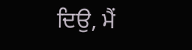ਦਿਉ, ਮੈਂ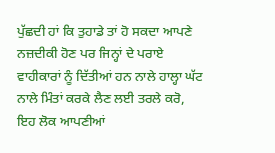ਪੁੱਛਦੀ ਹਾਂ ਕਿ ਤੁਹਾਡੇ ਤਾਂ ਹੋ ਸਕਦਾ ਆਪਣੇ ਨਜ਼ਦੀਕੀ ਹੋਣ ਪਰ ਜਿਨ੍ਹਾਂ ਦੇ ਪਰਾਏ ਵਾਹੀਕਾਰਾਂ ਨੂੰ ਦਿੱਤੀਆਂ ਹਨ ਨਾਲੇ ਹਾਲ੍ਹਾ ਘੱਟ ਨਾਲੇ ਮਿੰਤਾਂ ਕਰਕੇ ਲੈਣ ਲਈ ਤਰਲੇ ਕਰੋ, ਇਹ ਲੋਕ ਆਪਣੀਆਂ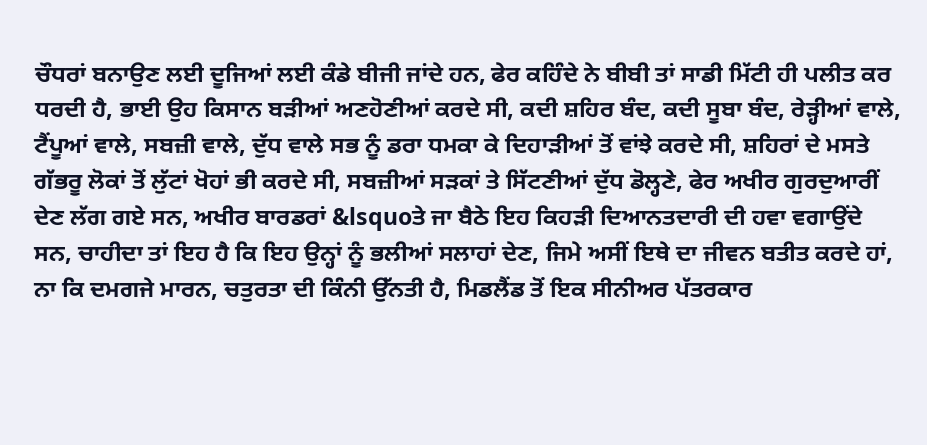ਚੌਧਰਾਂ ਬਨਾਉਣ ਲਈ ਦੂਜਿਆਂ ਲਈ ਕੰਡੇ ਬੀਜੀ ਜਾਂਦੇ ਹਨ, ਫੇਰ ਕਹਿੰਦੇ ਨੇ ਬੀਬੀ ਤਾਂ ਸਾਡੀ ਮਿੱਟੀ ਹੀ ਪਲੀਤ ਕਰ ਧਰਦੀ ਹੈ, ਭਾਈ ਉਹ ਕਿਸਾਨ ਬੜੀਆਂ ਅਣਹੋਣੀਆਂ ਕਰਦੇ ਸੀ, ਕਦੀ ਸ਼ਹਿਰ ਬੰਦ, ਕਦੀ ਸੂਬਾ ਬੰਦ, ਰੇੜ੍ਹੀਆਂ ਵਾਲੇ, ਟੈਂਪੂਆਂ ਵਾਲੇ, ਸਬਜ਼ੀ ਵਾਲੇ, ਦੁੱਧ ਵਾਲੇ ਸਭ ਨੂੰ ਡਰਾ ਧਮਕਾ ਕੇ ਦਿਹਾੜੀਆਂ ਤੋਂ ਵਾਂਝੇ ਕਰਦੇ ਸੀ, ਸ਼ਹਿਰਾਂ ਦੇ ਮਸਤੇ ਗੱਭਰੂ ਲੋਕਾਂ ਤੋਂ ਲੁੱਟਾਂ ਖੋਹਾਂ ਭੀ ਕਰਦੇ ਸੀ, ਸਬਜ਼ੀਆਂ ਸੜਕਾਂ ਤੇ ਸਿੱਟਣੀਆਂ ਦੁੱਧ ਡੋਲ੍ਹਣੇ, ਫੇਰ ਅਖੀਰ ਗੁਰਦੁਆਰੀਂ ਦੇਣ ਲੱਗ ਗਏ ਸਨ, ਅਖੀਰ ਬਾਰਡਰਾਂ &lsquoਤੇ ਜਾ ਬੈਠੇ ਇਹ ਕਿਹੜੀ ਦਿਆਨਤਦਾਰੀ ਦੀ ਹਵਾ ਵਗਾਉਂਦੇ ਸਨ, ਚਾਹੀਦਾ ਤਾਂ ਇਹ ਹੈ ਕਿ ਇਹ ਉਨ੍ਹਾਂ ਨੂੰ ਭਲੀਆਂ ਸਲਾਹਾਂ ਦੇਣ, ਜਿਮੇ ਅਸੀਂ ਇਥੇ ਦਾ ਜੀਵਨ ਬਤੀਤ ਕਰਦੇ ਹਾਂ, ਨਾ ਕਿ ਦਮਗਜੇ ਮਾਰਨ, ਚਤੁਰਤਾ ਦੀ ਕਿੰਨੀ ਉੱਨਤੀ ਹੈ, ਮਿਡਲੈਂਡ ਤੋਂ ਇਕ ਸੀਨੀਅਰ ਪੱਤਰਕਾਰ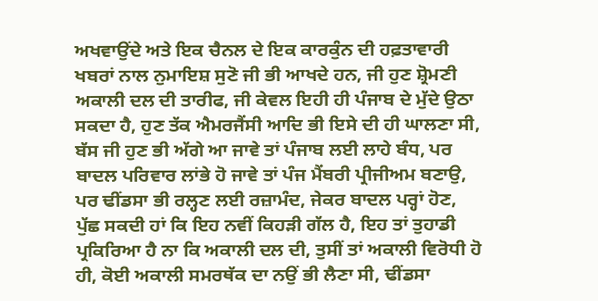ਅਖਵਾਉਂਦੇ ਅਤੇ ਇਕ ਚੈਨਲ ਦੇ ਇਕ ਕਾਰਕੁੰਨ ਦੀ ਹਫ਼ਤਾਵਾਰੀ ਖਬਰਾਂ ਨਾਲ ਨੁਮਾਇਸ਼ ਸੁਣੋ ਜੀ ਭੀ ਆਖਦੇ ਹਨ, ਜੀ ਹੁਣ ਸ਼੍ਰੋਮਣੀ ਅਕਾਲੀ ਦਲ ਦੀ ਤਾਰੀਫ, ਜੀ ਕੇਵਲ ਇਹੀ ਹੀ ਪੰਜਾਬ ਦੇ ਮੁੱਦੇ ਉਠਾ ਸਕਦਾ ਹੈ, ਹੁਣ ਤੱਕ ਐਮਰਜੈਂਸੀ ਆਦਿ ਭੀ ਇਸੇ ਦੀ ਹੀ ਘਾਲਣਾ ਸੀ, ਬੱਸ ਜੀ ਹੁਣ ਭੀ ਅੱਗੇ ਆ ਜਾਵੇ ਤਾਂ ਪੰਜਾਬ ਲਈ ਲਾਹੇ ਬੰਧ, ਪਰ ਬਾਦਲ ਪਰਿਵਾਰ ਲਾਂਭੇ ਹੋ ਜਾਵੇ ਤਾਂ ਪੰਜ ਮੈਂਬਰੀ ਪ੍ਰੀਜੀਅਮ ਬਣਾਉ, ਪਰ ਢੀਂਡਸਾ ਭੀ ਰਲ੍ਹਣ ਲਈ ਰਜ਼ਾਮੰਦ, ਜੇਕਰ ਬਾਦਲ ਪਰ੍ਹਾਂ ਹੋਣ, ਪੁੱਛ ਸਕਦੀ ਹਾਂ ਕਿ ਇਹ ਨਵੀਂ ਕਿਹੜੀ ਗੱਲ ਹੈ, ਇਹ ਤਾਂ ਤੁਹਾਡੀ ਪ੍ਰਕਿਰਿਆ ਹੈ ਨਾ ਕਿ ਅਕਾਲੀ ਦਲ ਦੀ, ਤੁਸੀਂ ਤਾਂ ਅਕਾਲੀ ਵਿਰੋਧੀ ਹੋ ਹੀ, ਕੋਈ ਅਕਾਲੀ ਸਮਰਥੱਕ ਦਾ ਨਉਂ ਭੀ ਲੈਣਾ ਸੀ, ਢੀਂਡਸਾ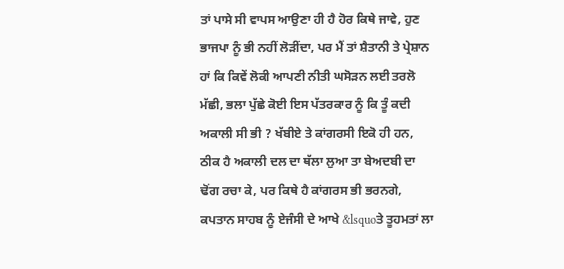ਤਾਂ ਪਾਸੇ ਸੀ ਵਾਪਸ ਆਉਣਾ ਹੀ ਹੈ ਹੋਰ ਕਿਥੇ ਜਾਵੇ, ਹੁਣ ਭਾਜਪਾ ਨੂੰ ਭੀ ਨਹੀਂ ਲੋੜੀਂਦਾ, ਪਰ ਮੈਂ ਤਾਂ ਸ਼ੈਤਾਨੀ ਤੇ ਪ੍ਰੇਸ਼ਾਨ ਹਾਂ ਕਿ ਕਿਵੇਂ ਲੋਕੀ ਆਪਣੀ ਨੀਤੀ ਘਸੋੜਨ ਲਈ ਤਰਲੋ ਮੱਛੀ, ਭਲਾ ਪੁੱਛੇ ਕੋਈ ਇਸ ਪੱਤਰਕਾਰ ਨੂੰ ਕਿ ਤੂੰ ਕਦੀ ਅਕਾਲੀ ਸੀ ਭੀ ? ਖੱਬੀਏ ਤੇ ਕਾਂਗਰਸੀ ਇਕੋ ਹੀ ਹਨ, ਠੀਕ ਹੈ ਅਕਾਲੀ ਦਲ ਦਾ ਥੱਲਾ ਲੁਆ ਤਾ ਬੇਅਦਬੀ ਦਾ ਢੋਂਗ ਰਚਾ ਕੇ, ਪਰ ਕਿਥੇ ਹੈ ਕਾਂਗਰਸ ਭੀ ਭਰਨਗੇ, ਕਪਤਾਨ ਸਾਹਬ ਨੂੰ ਏਜੰਸੀ ਦੇ ਆਖੇ &lsquoਤੇ ਤੂਹਮਤਾਂ ਲਾ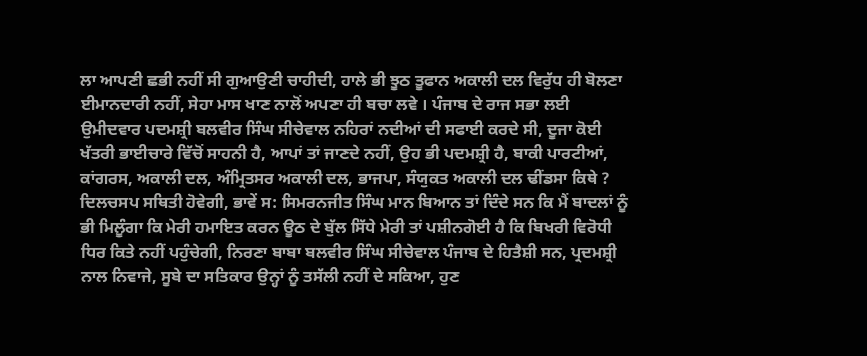ਲਾ ਆਪਣੀ ਛਭੀ ਨਹੀਂ ਸੀ ਗੁਆਉਣੀ ਚਾਹੀਦੀ, ਹਾਲੇ ਭੀ ਝੂਠ ਤੂਫਾਨ ਅਕਾਲੀ ਦਲ ਵਿਰੁੱਧ ਹੀ ਬੋਲਣਾ ਈਮਾਨਦਾਰੀ ਨਹੀਂ, ਸੇਹਾ ਮਾਸ ਖਾਣ ਨਾਲੋਂ ਅਪਣਾ ਹੀ ਬਚਾ ਲਵੇ । ਪੰਜਾਬ ਦੇ ਰਾਜ ਸਭਾ ਲਈ ਉਮੀਦਵਾਰ ਪਦਮਸ਼੍ਰੀ ਬਲਵੀਰ ਸਿੰਘ ਸੀਚੇਵਾਲ ਨਹਿਰਾਂ ਨਦੀਆਂ ਦੀ ਸਫਾਈ ਕਰਦੇ ਸੀ, ਦੂਜਾ ਕੋਈ ਖੱਤਰੀ ਭਾਈਚਾਰੇ ਵਿੱਚੋਂ ਸਾਹਨੀ ਹੈ, ਆਪਾਂ ਤਾਂ ਜਾਣਦੇ ਨਹੀਂ, ਉਹ ਭੀ ਪਦਮਸ਼੍ਰੀ ਹੈ, ਬਾਕੀ ਪਾਰਟੀਆਂ, ਕਾਂਗਰਸ, ਅਕਾਲੀ ਦਲ, ਅੰਮ੍ਰਿਤਸਰ ਅਕਾਲੀ ਦਲ, ਭਾਜਪਾ, ਸੰਯੁਕਤ ਅਕਾਲੀ ਦਲ ਢੀਂਡਸਾ ਕਿਥੇ ? ਦਿਲਚਸਪ ਸਥਿਤੀ ਹੋਵੇਗੀ, ਭਾਵੇਂ ਸ: ਸਿਮਰਨਜੀਤ ਸਿੰਘ ਮਾਨ ਬਿਆਨ ਤਾਂ ਦਿੰਦੇ ਸਨ ਕਿ ਮੈਂ ਬਾਦਲਾਂ ਨੂੰ ਭੀ ਮਿਲੂੰਗਾ ਕਿ ਮੇਰੀ ਹਮਾਇਤ ਕਰਨ ਊਠ ਦੇ ਬੁੱਲ ਸਿੱਧੇ ਮੇਰੀ ਤਾਂ ਪਸ਼ੀਨਗੋਈ ਹੈ ਕਿ ਬਿਖਰੀ ਵਿਰੋਧੀ ਧਿਰ ਕਿਤੇ ਨਹੀਂ ਪਹੁੰਚੇਗੀ, ਨਿਰਣਾ ਬਾਬਾ ਬਲਵੀਰ ਸਿੰਘ ਸੀਚੇਵਾਲ ਪੰਜਾਬ ਦੇ ਹਿਤੈਸ਼ੀ ਸਨ, ਪ੍ਰਦਮਸ਼੍ਰੀ ਨਾਲ ਨਿਵਾਜੇ, ਸੂਬੇ ਦਾ ਸਤਿਕਾਰ ਉਨ੍ਹਾਂ ਨੂੰ ਤਸੱਲੀ ਨਹੀਂ ਦੇ ਸਕਿਆ, ਹੁਣ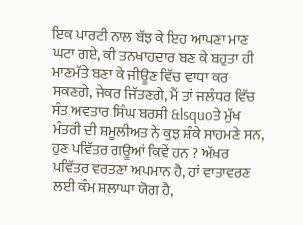ਇਕ ਪਾਰਟੀ ਨਾਲ ਬੱਝ ਕੇ ਇਹ ਆਪਣਾ ਮਾਣ ਘਟਾ ਗਏ, ਕੀ ਤਨਖਾਹਦਾਰ ਬਣ ਕੇ ਬਹੁਤਾ ਹੀ ਮਾਣਮੱਤੇ ਬਣਾ ਕੇ ਜੀਊਣ ਵਿੱਚ ਵਾਧਾ ਕਰ ਸਕਣਗੇ, ਜੇਕਰ ਜਿੱਤਣਗੇ, ਮੈਂ ਤਾਂ ਜਲੰਧਰ ਵਿੱਚ ਸੰਤ ਅਵਤਾਰ ਸਿੰਘ ਬਰਸੀ &lsquoਤੇ ਮੁੱਖ ਮੰਤਰੀ ਦੀ ਸ਼ਮੂਲੀਅਤ ਨੇ ਕੁਝ ਸ਼ੰਕੇ ਸਾਹਮਣੇ ਸਨ, ਹੁਣ ਪਵਿੱਤਰ ਗਊਆਂ ਕਿਵੇਂ ਹਨ ? ਅੱਖਰ ਪਵਿੱਤਰ ਵਰਤਣਾ ਅਪਮਾਨ ਹੈ, ਹਾਂ ਵਾਤਾਵਰਣ ਲਈ ਕੰਮ ਸ਼ਲਾਘਾ ਯੋਗ ਹੈ,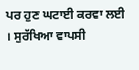ਪਰ ਹੁਣ ਘਟਾਈ ਕਰਵਾ ਲਈ । ਸੁਰੱਖਿਆ ਵਾਪਸੀ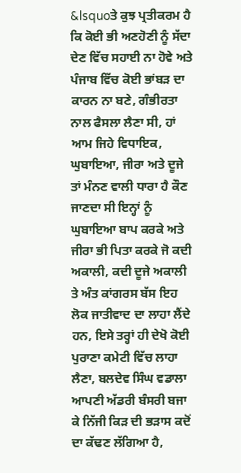&lsquoਤੇ ਕੁਝ ਪ੍ਰਤੀਕਰਮ ਹੈ ਕਿ ਕੋਈ ਭੀ ਅਣਹੋਣੀ ਨੂੰ ਸੱਦਾ ਦੇਣ ਵਿੱਚ ਸਹਾਈ ਨਾ ਹੋਵੇ ਅਤੇ ਪੰਜਾਬ ਵਿੱਚ ਕੋਈ ਭਾਂਬੜ ਦਾ ਕਾਰਨ ਨਾ ਬਣੇ, ਗੰਭੀਰਤਾ ਨਾਲ ਫੈਸਲਾ ਲੈਣਾ ਸੀ, ਹਾਂ ਆਮ ਜਿਹੇ ਵਿਧਾਇਕ, ਘੁਬਾਇਆ, ਜੀਰਾ ਅਤੇ ਦੂਜੇ ਤਾਂ ਮੰਨਣ ਵਾਲੀ ਧਾਰਾ ਹੈ ਕੌਣ ਜਾਣਦਾ ਸੀ ਇਨ੍ਹਾਂ ਨੂੰ ਘੁਬਾਇਆ ਬਾਪ ਕਰਕੇ ਅਤੇ ਜੀਰਾ ਭੀ ਪਿਤਾ ਕਰਕੇ ਜੋ ਕਦੀ ਅਕਾਲੀ, ਕਦੀ ਦੂਜੇ ਅਕਾਲੀ ਤੇ ਅੰਤ ਕਾਂਗਰਸ ਬੱਸ ਇਹ ਲੋਕ ਜਾਤੀਵਾਦ ਦਾ ਲਾਹਾ ਲੈਂਦੇ ਹਨ, ਇਸੇ ਤਰ੍ਹਾਂ ਹੀ ਦੇਖੋ ਕੋਈ ਪੁਰਾਣਾ ਕਮੇਟੀ ਵਿੱਚ ਲਾਹਾ ਲੈਣਾ, ਬਲਦੇਵ ਸਿੰਘ ਵਡਾਲਾ ਆਪਣੀ ਅੱਡਰੀ ਬੰਸਰੀ ਬਜਾ ਕੇ ਨਿੱਜੀ ਕਿੜ ਦੀ ਭੜਾਸ ਕਦੋਂ ਦਾ ਕੱਢਣ ਲੱਗਿਆ ਹੈ,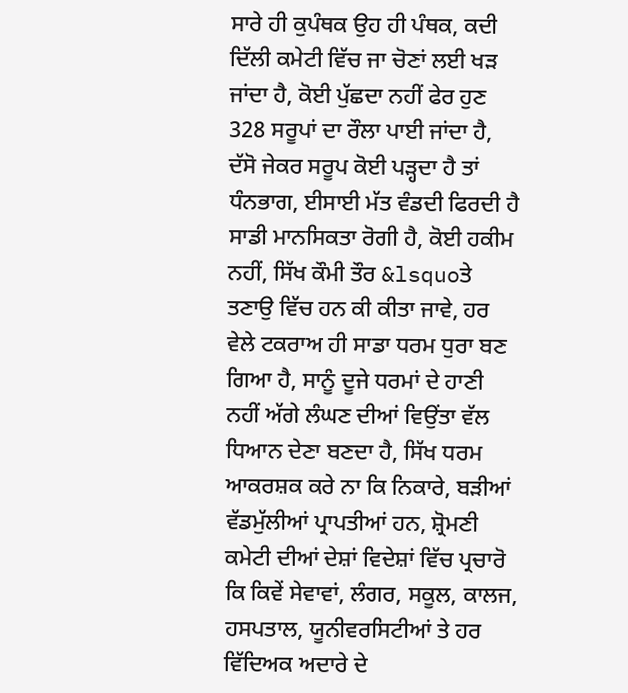ਸਾਰੇ ਹੀ ਕੁਪੰਥਕ ਉਹ ਹੀ ਪੰਥਕ, ਕਦੀ ਦਿੱਲੀ ਕਮੇਟੀ ਵਿੱਚ ਜਾ ਚੋਣਾਂ ਲਈ ਖੜ ਜਾਂਦਾ ਹੈ, ਕੋਈ ਪੁੱਛਦਾ ਨਹੀਂ ਫੇਰ ਹੁਣ 328 ਸਰੂਪਾਂ ਦਾ ਰੌਲਾ ਪਾਈ ਜਾਂਦਾ ਹੈ, ਦੱਸੋ ਜੇਕਰ ਸਰੂਪ ਕੋਈ ਪੜ੍ਹਦਾ ਹੈ ਤਾਂ ਧੰਨਭਾਗ, ਈਸਾਈ ਮੱਤ ਵੰਡਦੀ ਫਿਰਦੀ ਹੈ ਸਾਡੀ ਮਾਨਸਿਕਤਾ ਰੋਗੀ ਹੈ, ਕੋਈ ਹਕੀਮ ਨਹੀਂ, ਸਿੱਖ ਕੌਮੀ ਤੌਰ &lsquoਤੇ ਤਣਾਉ ਵਿੱਚ ਹਨ ਕੀ ਕੀਤਾ ਜਾਵੇ, ਹਰ ਵੇਲੇ ਟਕਰਾਅ ਹੀ ਸਾਡਾ ਧਰਮ ਧੁਰਾ ਬਣ ਗਿਆ ਹੈ, ਸਾਨੂੰ ਦੂਜੇ ਧਰਮਾਂ ਦੇ ਹਾਣੀ ਨਹੀਂ ਅੱਗੇ ਲੰਘਣ ਦੀਆਂ ਵਿਉਂਤਾ ਵੱਲ ਧਿਆਨ ਦੇਣਾ ਬਣਦਾ ਹੈ, ਸਿੱਖ ਧਰਮ ਆਕਰਸ਼ਕ ਕਰੇ ਨਾ ਕਿ ਨਿਕਾਰੇ, ਬੜੀਆਂ ਵੱਡਮੁੱਲੀਆਂ ਪ੍ਰਾਪਤੀਆਂ ਹਨ, ਸ਼੍ਰੋਮਣੀ ਕਮੇਟੀ ਦੀਆਂ ਦੇਸ਼ਾਂ ਵਿਦੇਸ਼ਾਂ ਵਿੱਚ ਪ੍ਰਚਾਰੋ ਕਿ ਕਿਵੇਂ ਸੇਵਾਵਾਂ, ਲੰਗਰ, ਸਕੂਲ, ਕਾਲਜ, ਹਸਪਤਾਲ, ਯੂਨੀਵਰਸਿਟੀਆਂ ਤੇ ਹਰ ਵਿੱਦਿਅਕ ਅਦਾਰੇ ਦੇ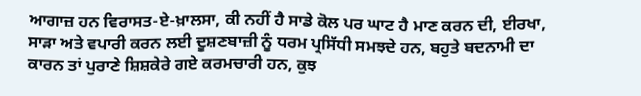ਆਗਾਜ਼ ਹਨ ਵਿਰਾਸਤ-ਏ-ਖ਼ਾਲਸਾ, ਕੀ ਨਹੀਂ ਹੈ ਸਾਡੇ ਕੋਲ ਪਰ ਘਾਟ ਹੈ ਮਾਣ ਕਰਨ ਦੀ, ਈਰਖਾ, ਸਾੜਾ ਅਤੇ ਵਪਾਰੀ ਕਰਨ ਲਈ ਦੂਸ਼ਣਬਾਜ਼ੀ ਨੂੰ ਧਰਮ ਪ੍ਰਸਿੱਧੀ ਸਮਝਦੇ ਹਨ, ਬਹੁਤੇ ਬਦਨਾਮੀ ਦਾ ਕਾਰਨ ਤਾਂ ਪੁਰਾਣੇ ਸ਼ਿਸ਼ਕੇਰੇ ਗਏ ਕਰਮਚਾਰੀ ਹਨ, ਕੁਝ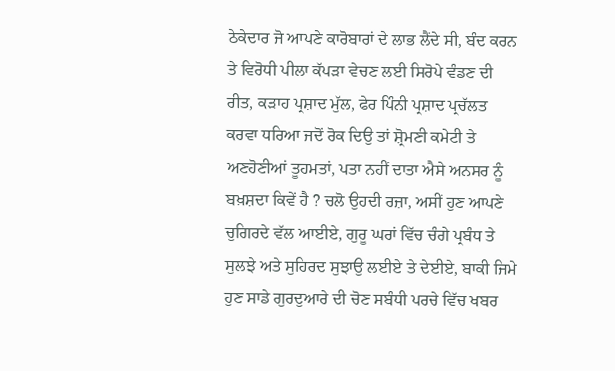ਠੇਕੇਦਾਰ ਜੋ ਆਪਣੇ ਕਾਰੋਬਾਰਾਂ ਦੇ ਲਾਭ ਲੈਂਦੇ ਸੀ, ਬੰਦ ਕਰਨ ਤੇ ਵਿਰੋਧੀ ਪੀਲਾ ਕੱਪੜਾ ਵੇਚਣ ਲਈ ਸਿਰੋਪੇ ਵੰਡਣ ਦੀ ਰੀਤ, ਕੜਾਹ ਪ੍ਰਸ਼ਾਦ ਮੁੱਲ, ਫੇਰ ਪਿੰਨੀ ਪ੍ਰਸ਼ਾਦ ਪ੍ਰਚੱਲਤ ਕਰਵਾ ਧਰਿਆ ਜਦੋਂ ਰੋਕ ਦਿਉ ਤਾਂ ਸ਼੍ਰੋਮਣੀ ਕਮੇਟੀ ਤੇ ਅਣਹੋਣੀਆਂ ਤੂਹਮਤਾਂ, ਪਤਾ ਨਹੀਂ ਦਾਤਾ ਐਸੇ ਅਨਸਰ ਨੂੰ ਬਖ਼ਸ਼ਦਾ ਕਿਵੇਂ ਹੈ ? ਚਲੋ ਉਹਦੀ ਰਜ਼ਾ, ਅਸੀਂ ਹੁਣ ਆਪਣੇ ਚੁਗਿਰਦੇ ਵੱਲ ਆਈਏ, ਗੁਰੂ ਘਰਾਂ ਵਿੱਚ ਚੰਗੇ ਪ੍ਰਬੰਧ ਤੇ ਸੁਲਝੇ ਅਤੇ ਸੁਹਿਰਦ ਸੁਝਾਉ ਲਈਏ ਤੇ ਦੇਈਏ, ਬਾਕੀ ਜਿਮੇ ਹੁਣ ਸਾਡੇ ਗੁਰਦੁਆਰੇ ਦੀ ਚੋਣ ਸਬੰਧੀ ਪਰਚੇ ਵਿੱਚ ਖਬਰ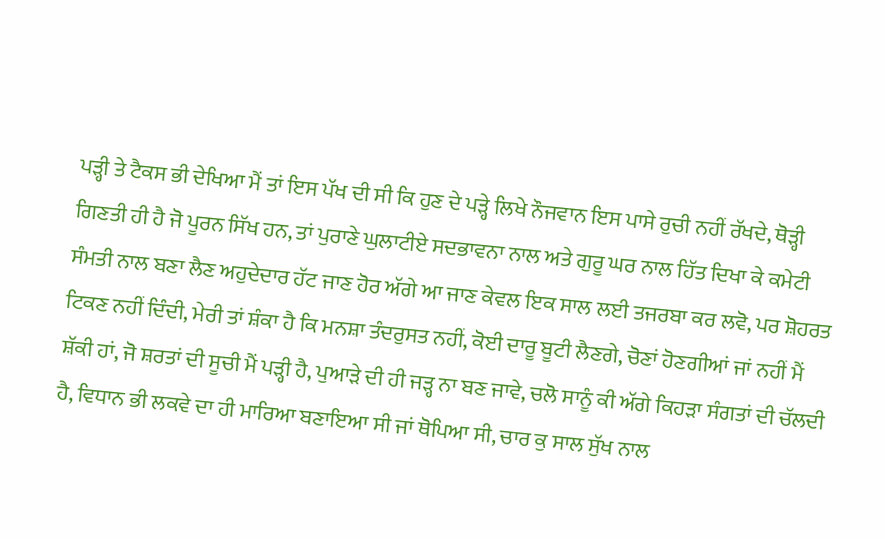ਪੜ੍ਹੀ ਤੇ ਟੈਕਸ ਭੀ ਦੇਖਿਆ ਮੈਂ ਤਾਂ ਇਸ ਪੱਖ ਦੀ ਸੀ ਕਿ ਹੁਣ ਦੇ ਪੜ੍ਹੇ ਲਿਖੇ ਨੌਜਵਾਨ ਇਸ ਪਾਸੇ ਰੁਚੀ ਨਹੀਂ ਰੱਖਦੇ, ਥੋੜ੍ਹੀ ਗਿਣਤੀ ਹੀ ਹੈ ਜੋ ਪੂਰਨ ਸਿੱਖ ਹਨ, ਤਾਂ ਪੁਰਾਣੇ ਘੁਲਾਟੀਏ ਸਦਭਾਵਨਾ ਨਾਲ ਅਤੇ ਗੁਰੂ ਘਰ ਨਾਲ ਹਿੱਤ ਦਿਖਾ ਕੇ ਕਮੇਟੀ ਸੰਮਤੀ ਨਾਲ ਬਣਾ ਲੈਣ ਅਹੁਦੇਦਾਰ ਹੱਟ ਜਾਣ ਹੋਰ ਅੱਗੇ ਆ ਜਾਣ ਕੇਵਲ ਇਕ ਸਾਲ ਲਈ ਤਜਰਬਾ ਕਰ ਲਵੋ, ਪਰ ਸ਼ੋਹਰਤ ਟਿਕਣ ਨਹੀਂ ਦਿੰਦੀ, ਮੇਰੀ ਤਾਂ ਸ਼ੰਕਾ ਹੈ ਕਿ ਮਨਸ਼ਾ ਤੰਦਰੁਸਤ ਨਹੀਂ, ਕੋਈ ਦਾਰੂ ਬੂਟੀ ਲੈਣਗੇ, ਚੋਣਾਂ ਹੋਣਗੀਆਂ ਜਾਂ ਨਹੀਂ ਮੈਂ ਸ਼ੱਕੀ ਹਾਂ, ਜੋ ਸ਼ਰਤਾਂ ਦੀ ਸੂਚੀ ਮੈਂ ਪੜ੍ਹੀ ਹੈ, ਪੁਆੜੇ ਦੀ ਹੀ ਜੜ੍ਹ ਨਾ ਬਣ ਜਾਵੇ, ਚਲੋ ਸਾਨੂੰ ਕੀ ਅੱਗੇ ਕਿਹੜਾ ਸੰਗਤਾਂ ਦੀ ਚੱਲਦੀ ਹੈ, ਵਿਧਾਨ ਭੀ ਲਕਵੇ ਦਾ ਹੀ ਮਾਰਿਆ ਬਣਾਇਆ ਸੀ ਜਾਂ ਥੋਪਿਆ ਸੀ, ਚਾਰ ਕੁ ਸਾਲ ਸੁੱਖ ਨਾਲ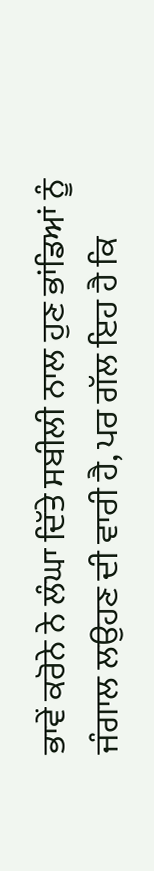ਭਾਵੇਂ ਕਰੋਨੇ ਨੇ ਲੰਘਾ ਦਿੱਤੇ ਸਬੀਲੀ ਨਾਲ ਹੁਣ ਭਾਂਡਿਆਂ ਨੂੰ ਜੰਗਾਲ ਲਉਹਣ ਦੀ ਵਾਰੀ ਹੈ, ਪਰ ਗੱਲ ਇਹ ਹੈ ਕਿ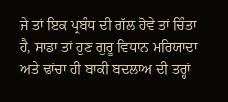ਜੇ ਤਾਂ ਇਕ ਪ੍ਰਬੰਧ ਦੀ ਗੱਲ ਹੋਵੇ ਤਾਂ ਚਿੰਤਾ ਹੈ, ਸਾਡਾ ਤਾਂ ਹੁਣ ਗੁਰੂ ਵਿਧਾਨ ਮਰਿਯਾਦਾ ਅਤੇ ਢਾਂਚਾ ਹੀ ਬਾਕੀ ਬਦਲਾਅ ਦੀ ਤਰ੍ਹਾਂ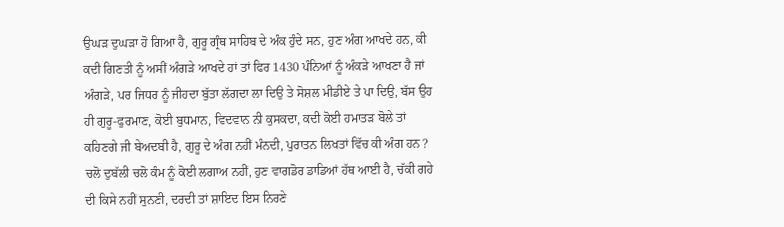ਉਘੜ ਦੁਘੜਾ ਹੋ ਗਿਆ ਹੈ, ਗੁਰੂ ਗ੍ਰੰਥ ਸਾਹਿਬ ਦੇ ਅੰਕ ਹੁੰਦੇ ਸਨ, ਹੁਣ ਅੰਗ ਆਖਦੇ ਹਨ, ਕੀ ਕਦੀ ਗਿਣਤੀ ਨੂੰ ਅਸੀਂ ਅੰਗੜੇ ਆਖਦੇ ਹਾਂ ਤਾਂ ਫਿਰ 1430 ਪੰਨਿਆਂ ਨੂੰ ਅੰਕੜੇ ਆਖਣਾ ਹੈ ਜਾਂ ਅੰਗੜੇ, ਪਰ ਜਿਧਰ ਨੂੰ ਜੀਹਦਾ ਬੁੱਤਾ ਲੱਗਦਾ ਲਾ ਦਿਉ ਤੇ ਸੋਸ਼ਲ ਮੀਡੀਏ ਤੇ ਪਾ ਦਿਉ, ਬੱਸ ਉਹ ਹੀ ਗੁਰੂ-ਫੁਰਮਾਣ, ਕੋਈ ਬੁਧਮਾਨ, ਵਿਦਵਾਨ ਨੀ ਕੁਸਕਦਾ, ਕਦੀ ਕੋਈ ਹਮਾਤੜ ਬੋਲੇ ਤਾਂ ਕਹਿਣਗੇ ਜੀ ਬੇਅਦਬੀ ਹੈ, ਗੁਰੂ ਦੇ ਅੰਗ ਨਹੀਂ ਮੰਨਦੀ, ਪੁਰਾਤਨ ਲਿਖਤਾਂ ਵਿੱਚ ਕੀ ਅੰਗ ਹਨ ? ਚਲੋ ਦੁਬੱਲੀ ਚਲੋ ਕੰਮ ਨੂੰ ਕੋਈ ਲਗਾਅ ਨਹੀਂ, ਹੁਣ ਵਾਗਡੋਰ ਡਾਡਿਆਂ ਹੱਥ ਆਈ ਹੈ, ਚੱਕੀ ਗਹੇ ਦੀ ਕਿਸੇ ਨਹੀਂ ਸੁਨਣੀ, ਦਰਦੀ ਤਾਂ ਸ਼ਾਇਦ ਇਸ ਨਿਰਣੇ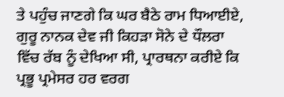ਤੇ ਪਹੁੰਚ ਜਾਣਗੇ ਕਿ ਘਰ ਬੈਠੇ ਰਾਮ ਧਿਆਈਏ, ਗੁਰੂ ਨਾਨਕ ਦੇਵ ਜੀ ਕਿਹੜਾ ਸੋਨੇ ਦੇ ਧੌਲਰਾ ਵਿੱਚ ਰੱਬ ਨੂੰ ਦੇਖਿਆ ਸੀ, ਪ੍ਰਾਰਥਨਾ ਕਰੀਏ ਕਿ ਪ੍ਰਭੂ ਪ੍ਰਮੇਸਰ ਹਰ ਵਰਗ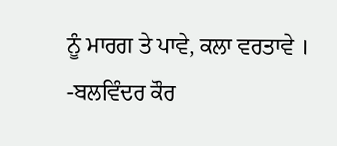ਨੂੰ ਮਾਰਗ ਤੇ ਪਾਵੇ, ਕਲਾ ਵਰਤਾਵੇ ।
-ਬਲਵਿੰਦਰ ਕੌਰ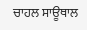ਚਾਹਲ ਸਾਊਥਾਲ